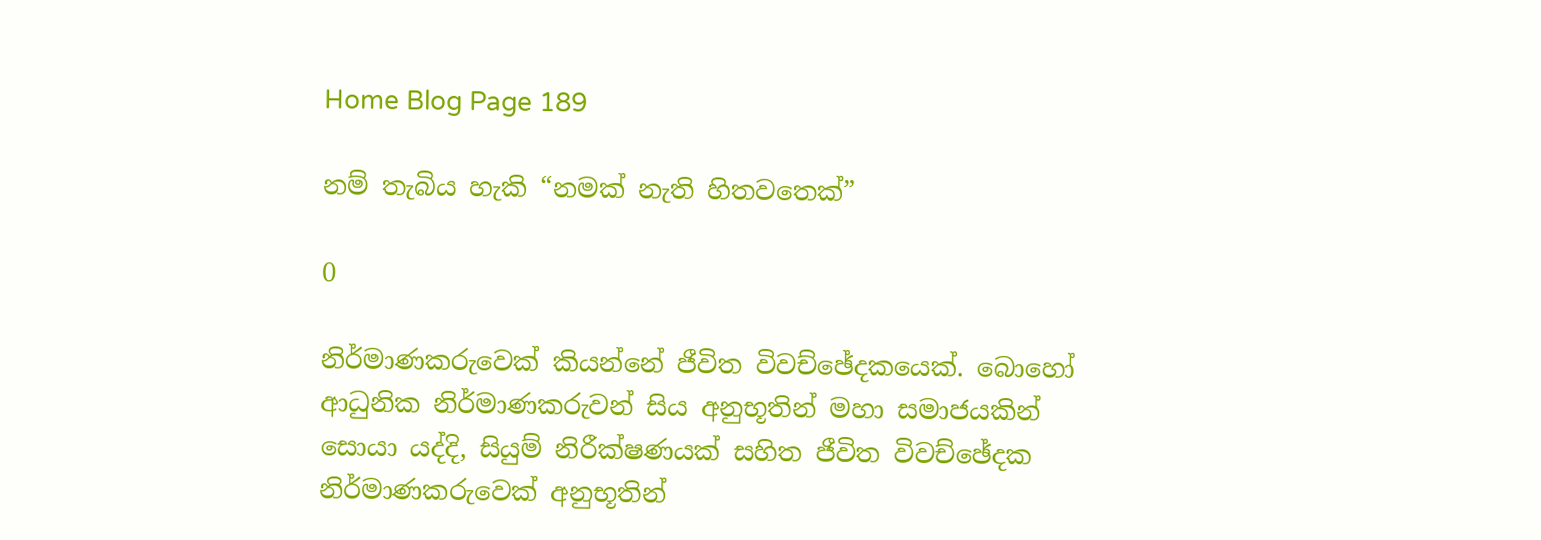Home Blog Page 189

නම් තැබිය හැකි “නමක් නැති හිතවතෙක්”

0

නිර්මාණකරුවෙක් කියන්නේ ජීවිත විවච්ඡේදකයෙක්. බොහෝ ආධුනික නිර්මාණකරුවන් සිය අනුභූතින් මහා සමාජයකින් සොයා යද්දි, සියුම් නිරීක්ෂණයක් සහිත ජීවිත විවච්ඡේදක නිර්මාණකරුවෙක් අනුභූතින්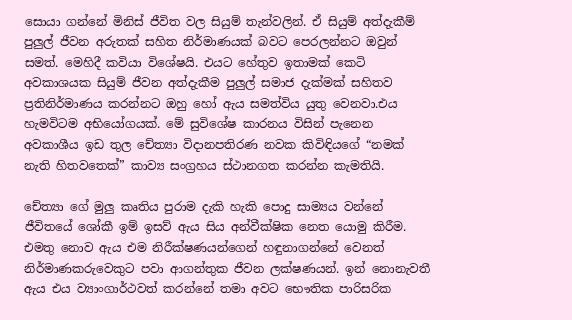සොයා ගන්නේ මිනිස් ජීවිත වල සියුම් තැන්වලින්. ඒ සියුම් අත්දැකීම් පුලුල් ජීවන අරුතක් සහිත නිර්මාණයක් බවට පෙරලන්නට ඔවුන් සමත්. මෙහිදී කවියා විශේෂයි. එයට හේතුව ඉතාමක් කෙටි අවකාශයක සියුම් ජීවන අත්දැකීම පුලුල් සමාජ දැක්මක් සහිතව ප්‍රතිනිර්මාණය කරන්නට ඔහු හෝ ඇය සමත්විය යුතු වෙනවා.එය හැමවිටම අභියෝගයක්. මේ සුවිශේෂ කාරනය විසින් පැනෙන අවකාශීය ඉඩ තුල චේත්‍යා විදානපතිරණ නවක කිවිඳියගේ “නමක් නැති හිතවතෙක්” කාව්‍ය සංග්‍රහය ස්ථානගත කරන්න කැමතියි.

චේත්‍යා ගේ මුලු කෘතිය පුරාම දැකි හැකි පොදු සාම්‍යය වන්නේ ජීවිතයේ ශෝකී ඉම් ඉසව් ඇය සිය අන්වීක්ෂික නෙත යොමු කිරීම. එමතු නොව ඇය එම නිරීක්ෂණයන්ගෙන් හඳුනාගන්නේ වෙනත් නිර්මාණකරුවෙකුට පවා ආගන්තුක ජීවන ලක්ෂණයන්. ඉන් නොනැවතී ඇය එය ව්‍යාංගාර්ථවත් කරන්නේ තමා අවට භෞතික පාරිසරික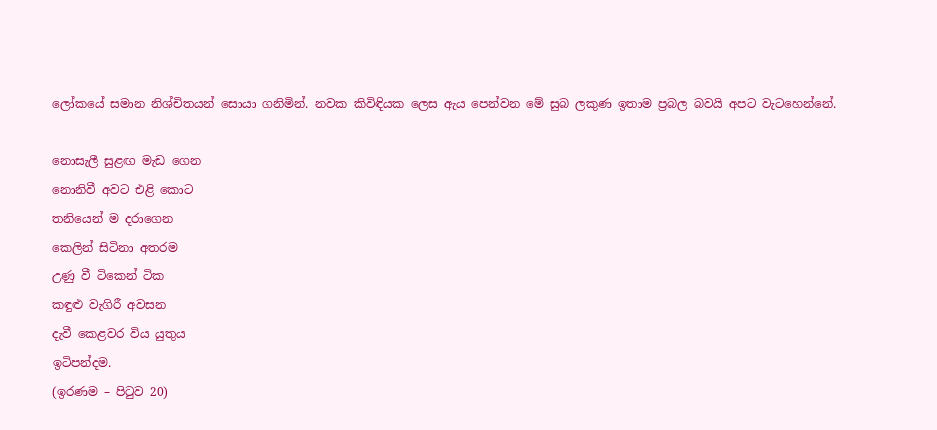ලෝකයේ සමාන නිශ්චිතයන් සොයා ගනිමින්. නවක කිවිඳියක ලෙස ඇය පෙන්වන මේ සුබ ලකුණ ඉතාම ප්‍රබල බවයි අපට වැටහෙන්නේ.

නොසැලී සුළඟ මැඩ ගෙන
නොනිවී අවට එළි කොට
තනියෙන් ම දරාගෙන
කෙලින් සිටිනා අතරම
උණු වී ටිකෙන් ටික
කඳුළු වැගිරී අවසන
දැවී කෙළවර විය යුතුය
ඉටිපන්දම.
(ඉරණම – පිටුව 20)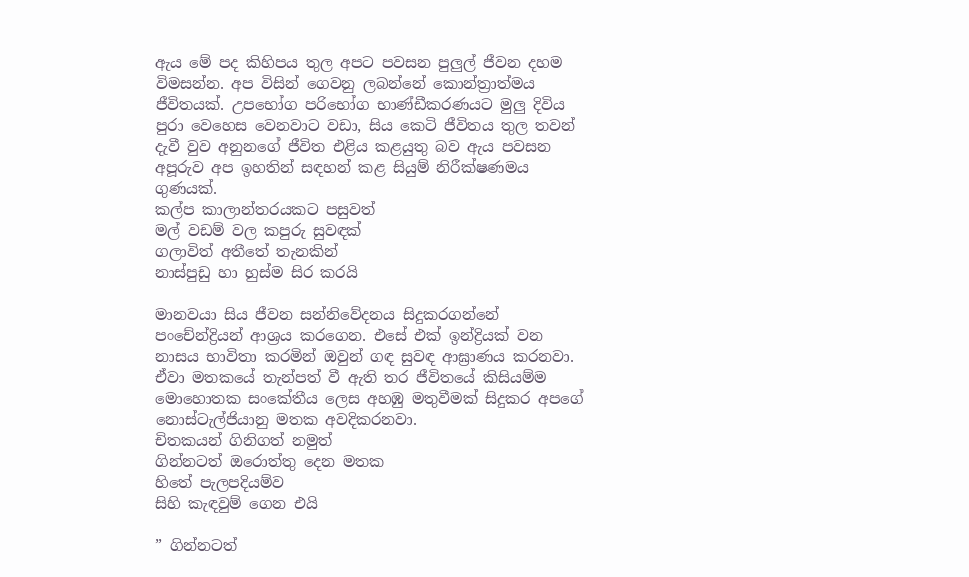ඇය මේ පද කිහිපය තුල අපට පවසන පුලුල් ජීවන දහම විමසන්න. අප විසින් ගෙවනු ලබන්නේ කොන්ත්‍රාත්මය ජීවිතයක්. උපභෝග පරිභෝග භාණ්ඩීකරණයට මුලු දිවිය පුරා වෙහෙස වෙනවාට වඩා, සිය කෙටි ජීවිතය තුල තවන් දැවී වුව අනුනගේ ජීවිත එළිය කළයුතු බව ඇය පවසන අපූරුව අප ඉහතින් සඳහන් කළ සියුම් නිරීක්ෂණමය ගුණයක්.
කල්ප කාලාන්තරයකට පසුවත්
මල් වඩම් වල කපුරු සුවඳක්
ගලාවිත් අතීතේ තැනකින්
නාස්පුඩු හා හුස්ම සිර කරයි

මානවයා සිය ජීවන සන්නිවේදනය සිදුකරගන්නේ පංචේන්ද්‍රියන් ආශ්‍රය කරගෙන. එසේ එක් ඉන්ද්‍රියක් වන නාසය භාවිතා කරමින් ඔවුන් ගඳ සුවඳ ආඝ්‍රාණය කරනවා. ඒවා මතකයේ තැන්පත් වී ඇති තර ජීවිතයේ කිසියම්ම මොහොතක සංකේතීය ලෙස අහඹු මතුවීමක් සිදුකර අපගේ නොස්ටැල්ජියානු මතක අවදිකරනවා.
චිතකයන් ගිනිගත් නමුත්
ගින්නටත් ඔරොත්තු දෙන මතක
හිතේ පැලපදියම්ව
සිහි කැඳවුම් ගෙන එයි

” ගින්නටත්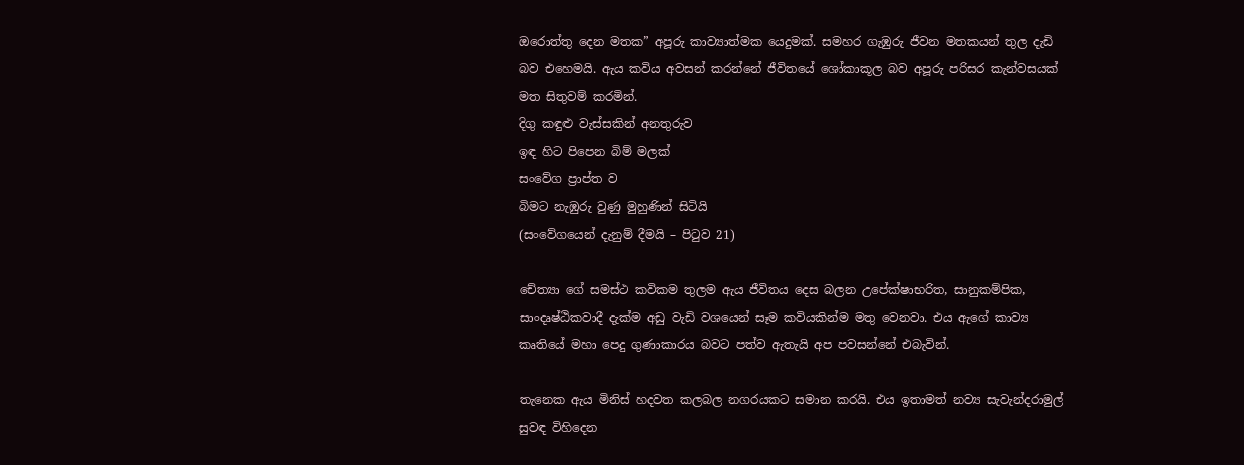ඔරොත්තු දෙන මතක” අපූරු කාව්‍යාත්මක යෙදුමක්. සමහර ගැඹුරු ජීවන මතකයන් තුල දැඩි බව එහෙමයි. ඇය කවිය අවසන් කරන්නේ ජීවිතයේ ශෝකාකූල බව අපූරු පරිසර කැන්වසයක් මත සිතුවම් කරමින්.
දිගු කඳුළු වැස්සකින් අනතුරුව
ඉඳ හිට පිපෙන බිම් මලක්
සංවේග ප්‍රාප්ත ව
බිමට නැඹුරු වුණු මුහුණින් සිටියි
(සංවේගයෙන් දැනුම් දීමයි – පිටුව 21)

චේත්‍යා ගේ සමස්ථ කවිකම තුලම ඇය ජීවිතය දෙස බලන උපේක්ෂාභරිත, සානුකම්පික, සාංදෘෂ්ඨිකවාදී දැක්ම අඩු වැඩි වශයෙන් සෑම කවියකින්ම මතු වෙනවා. එය ඇගේ කාව්‍ය කෘතියේ මහා පෙදු ගුණාකාරය බවට පත්ව ඇතැයි අප පවසන්නේ එබැවින්.

තැනෙක ඇය මිනිස් හදවත කලබල නගරයකට සමාන කරයි. එය ඉතාමත් නව්‍ය සැවැන්දරාමුල් සුවඳ විහිදෙන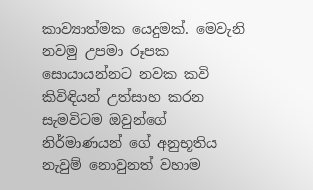කාව්‍යාත්මක යෙදුමක්. මෙවැනි නවමු උපමා රූපක සොයායන්නට නවක කවි කිවිඳියන් උත්සාහ කරන සැමවිටම ඔවුන්ගේ නිර්මාණයන් ගේ අනුභූතිය නැවුම් නොවුනත් වහාම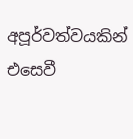අපූර්වත්වයකින් එසෙවී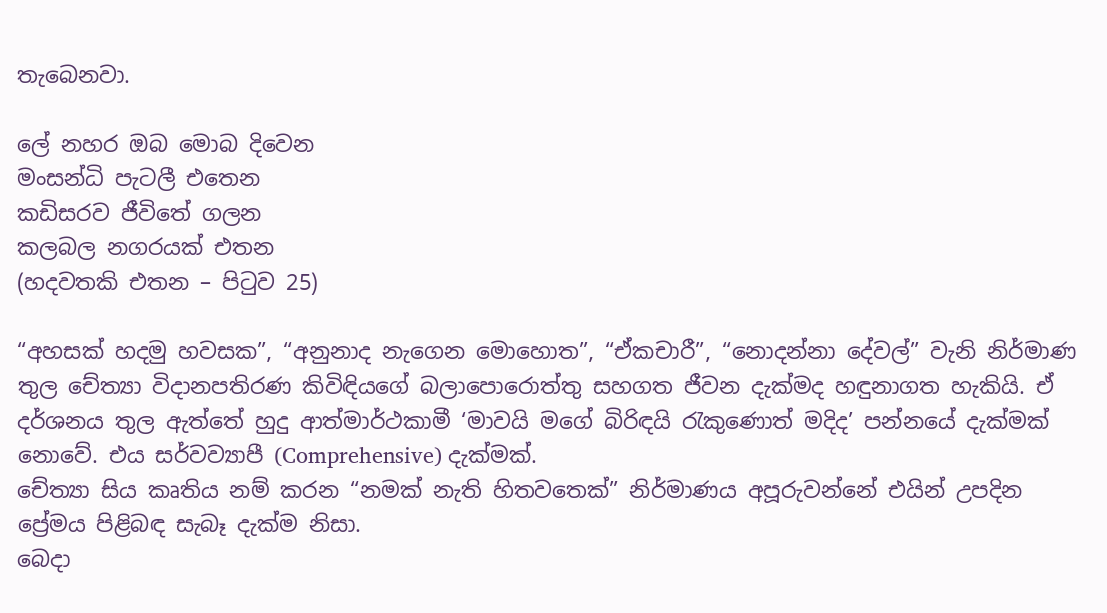තැබෙනවා.

ලේ නහර ඔබ මොබ දිවෙන
මංසන්ධි පැටලී එතෙන
කඩිසරව ජීවිතේ ගලන
කලබල නගරයක් එතන
(හදවතකි එතන – පිටුව 25)

“අහසක් හදමු හවසක”, “අනුනාද නැගෙන මොහොත”, “ඒකචාරී”, “නොදන්නා දේවල්” වැනි නිර්මාණ තුල චේත්‍යා විදානපතිරණ කිවිඳියගේ බලාපොරොත්තු සහගත ජීවන දැක්මද හඳුනාගත හැකියි. ඒ දර්ශනය තුල ඇත්තේ හුදු ආත්මාර්ථකාමී ‘මාවයි මගේ බිරිඳයි රැකුණොත් මදිද’ පන්නයේ දැක්මක් නොවේ. එය සර්වව්‍යාපී (Comprehensive) දැක්මක්.
චේත්‍යා සිය කෘතිය නම් කරන “නමක් නැති හිතවතෙක්” නිර්මාණය අපූරුවන්නේ එයින් උපදින ප්‍රේමය පිළිබඳ සැබෑ දැක්ම නිසා.
බෙදා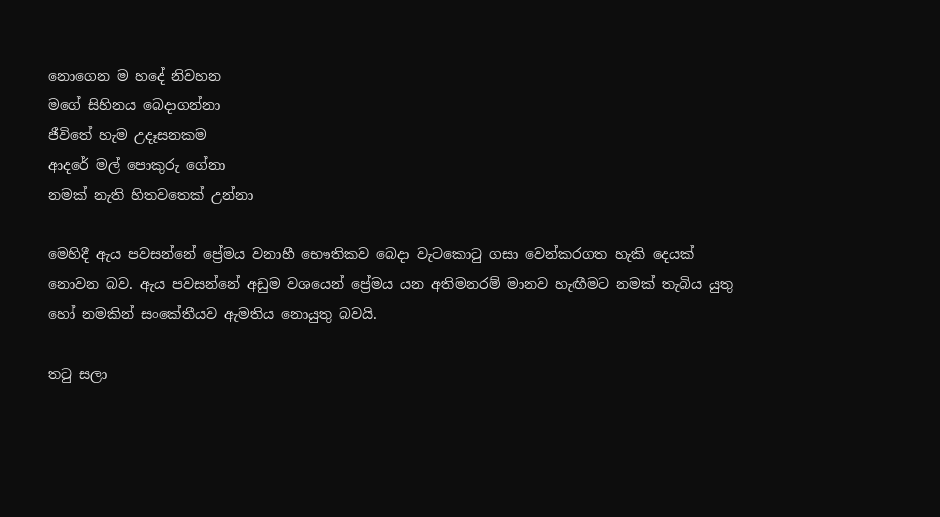නොගෙන ම හදේ නිවහන
මගේ සිහිනය බෙදාගන්නා
ජීවිතේ හැම උදෑසනකම
ආදරේ මල් පොකුරු ගේනා
නමක් නැති හිතවතෙක් උන්නා

මෙහිදී ඇය පවසන්නේ ප්‍රේමය වනාහී භෞතිකව බෙදා වැටකොටු ගසා වෙන්කරගත හැකි දෙයක් නොවන බව. ඇය පවසන්නේ අඩුම වශයෙන් ප්‍රේමය යන අතිමනරම් මානව හැඟීමට නමක් තැබිය යුතු හෝ නමකින් සංකේතීයව ඇමතිය නොයුතු බවයි.

තටු සලා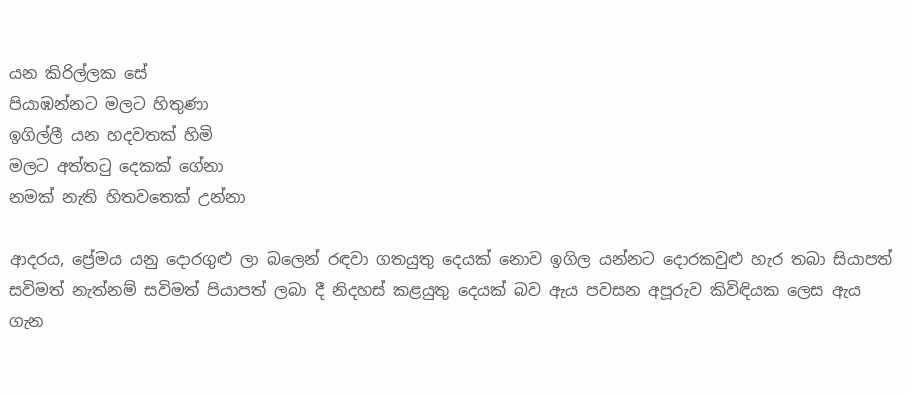යන කිරිල්ලක සේ
පියාඹන්නට මලට හිතුණා
ඉගිල්ලී යන හදවතක් හිමි
මලට අත්තටු දෙකක් ගේනා
නමක් නැති හිතවතෙක් උන්නා

ආදරය, ප්‍රේමය යනු දොරගුළු ලා බලෙන් රඳවා ගතයුතු දෙයක් නොව ඉගිල යන්නට දොරකවුළු හැර තබා සියාපත් සවිමත් නැත්නම් සවිමත් පියාපත් ලබා දී නිදහස් කළයුතු දෙයක් බව ඇය පවසන අපූරුව කිවිඳියක ලෙස ඇය ගැන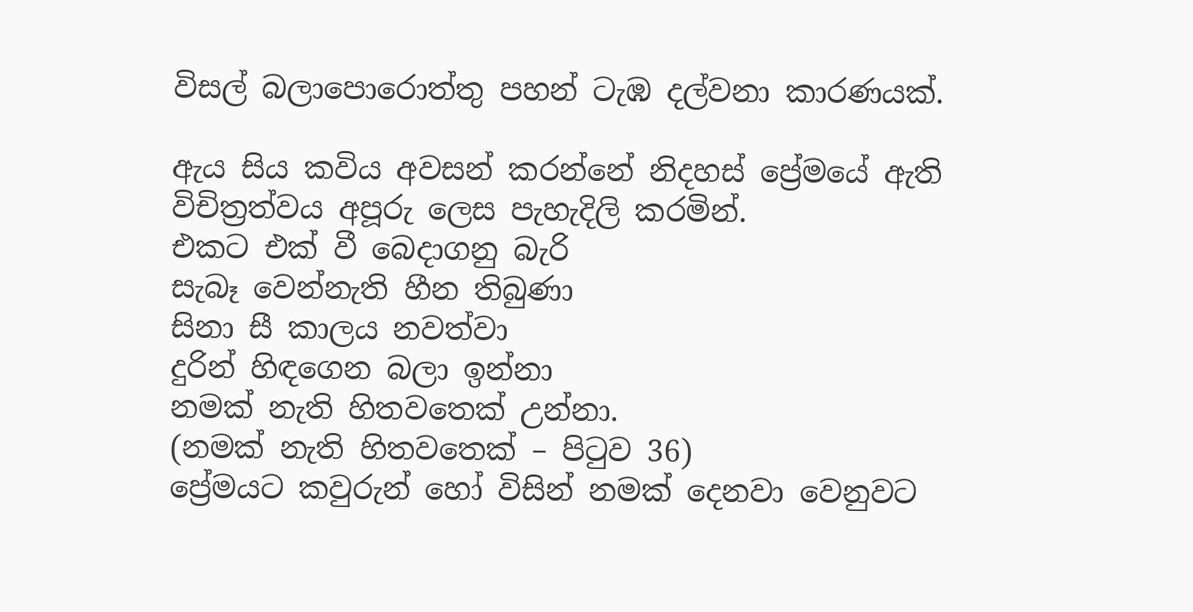විසල් බලාපොරොත්තු පහන් ටැඹ දල්වනා කාරණයක්.

ඇය සිය කවිය අවසන් කරන්නේ නිදහස් ප්‍රේමයේ ඇති විචිත්‍රත්වය අපූරු ලෙස පැහැදිලි කරමින්.
එකට එක් වී බෙදාගනු බැරි
සැබෑ වෙන්නැති හීන තිබුණා
සිනා සී කාලය නවත්වා
දුරින් හිඳගෙන බලා ඉන්නා
නමක් නැති හිතවතෙක් උන්නා.
(නමක් නැති හිතවතෙක් – පිටුව 36)
ප්‍රේමයට කවුරුන් හෝ විසින් නමක් දෙනවා වෙනුවට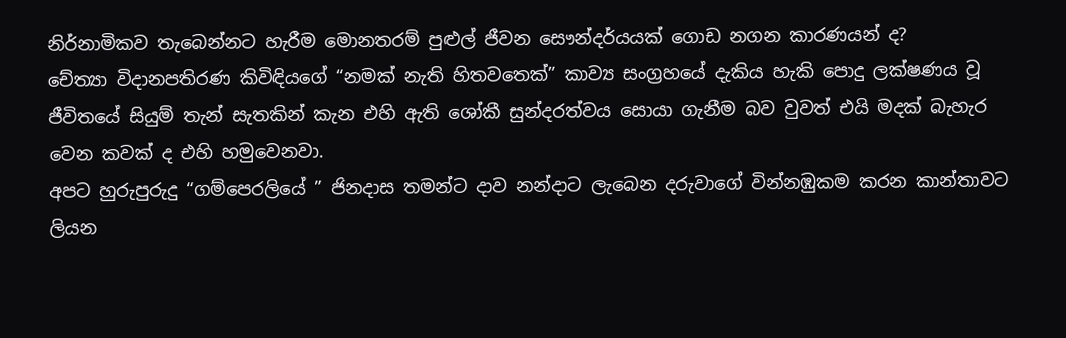නිර්නාමිකව තැබෙන්නට හැරීම මොනතරම් පුළුල් ජීවන සෞන්දර්යයක් ගොඩ නගන කාරණයන් ද?
චේත්‍යා විදානපතිරණ කිවිඳියගේ “නමක් නැති හිතවතෙක්” කාව්‍ය සංග්‍රහයේ දැකිය හැකි පොදු ලක්ෂණය වූ ජීවිතයේ සියුම් තැන් සැතකින් කැන එහි ඇති ශෝකී සුන්දරත්වය සොයා ගැනීම බව වුවත් එයි මදක් බැහැර වෙන කවක් ද එහි හමුවෙනවා.
අපට හුරුපුරුදු “ගම්පෙරලියේ ” ජිනදාස තමන්ට දාව නන්දාට ලැබෙන දරුවාගේ වින්නඹුකම කරන කාන්තාවට ලියන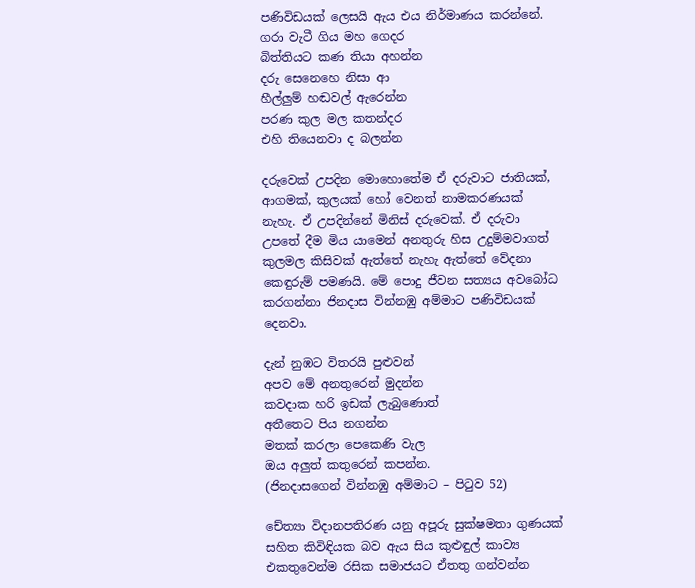පණිවිඩයක් ලෙසයි ඇය එය නිර්මාණය කරන්නේ.
ගරා වැටී ගිය මහ ගෙදර
බිත්තියට කණ තියා අහන්න
දරු සෙනෙහෙ නිසා ආ
හීල්ලුම් හඬවල් ඇරෙන්න
පරණ කුල මල කතන්දර
එහි තියෙනවා ද බලන්න

දරුවෙක් උපදින මොහොතේම ඒ දරුවාට ජාතියක්, ආගමක්, කුලයක් හෝ වෙනත් නාමකරණයක් නැහැ. ඒ උපදින්නේ මිනිස් දරුවෙක්. ඒ දරුවා උපතේ දීම මිය යාමෙන් අනතුරු හිස උදුම්මවාගත් කුලමල කිසිවක් ඇත්තේ නැහැ ඇත්තේ වේදනා කෙඳුරුම් පමණයි. මේ පොදු ජීවන සත්‍යය අවබෝධ කරගන්නා ජිනදාස වින්නඹු අම්මාට පණිවිඩයක් දෙනවා.

දැන් නුඹට විතරයි පුළුවන්
අපව මේ අනතුරෙන් මුදන්න
කවදාක හරි ඉඩක් ලැබුණොත්
අතීතෙට පිය නගන්න
මතක් කරලා පෙකෙණි වැල
ඔය අලුත් කතුරෙන් කපන්න.
(ජිනදාසගෙන් වින්නඹු අම්මාට – පිටුව 52)

චේත්‍යා විදානපතිරණ යනු අපූරු සුක්ෂමතා ගුණයක් සහිත කිවිඳියක බව ඇය සිය කුළුඳුල් කාව්‍ය එකතුවෙන්ම රසික සමාජයට ඒතතු ගන්වන්න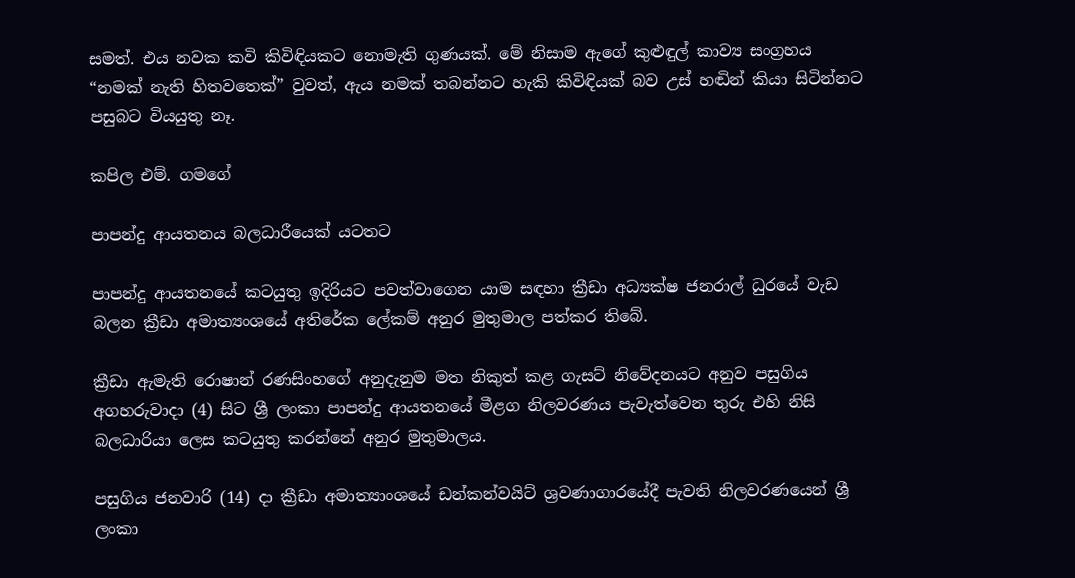සමත්. එය නවක කවි කිවිඳියකට නොමැති ගුණයක්. මේ නිසාම ඇගේ කුළුඳුල් කාව්‍ය සංග්‍රහය “නමක් නැති හිතවතෙක්” වුවත්, ඇය නමක් තබන්නට හැකි කිවිඳියක් බව උස් හඬින් කියා සිටින්නට පසුබට වියයුතු නෑ.

කපිල එම්. ගමගේ

පාපන්දු ආයතනය බලධාරීයෙක් යටතට

පාපන්දු ආයතනයේ කටයුතු ඉදිරියට පවත්වාගෙන යාම සඳහා ක්‍රීඩා අධ්‍යක්ෂ ජනරාල් ධුරයේ වැඩ බලන ක්‍රීඩා අමාත්‍යංශයේ අතිරේක ලේකම් අනුර මුතුමාල පත්කර තිබේ.

ක්‍රීඩා ඇමැති රොෂාන් රණසිංහගේ අනුදැනුම මත නිකුත් කළ ගැසට් නිවේදනයට අනුව පසුගිය අගහරුවාදා (4) සිට ශ්‍රී ලංකා පාපන්දු ආයතනයේ මීළග නිලවරණය පැවැත්වෙන තුරු එහි නිසි බලධාරියා ලෙස කටයුතු කරන්නේ අනුර මුතුමාලය.

පසුගිය ජනවාරි (14) දා ක්‍රීඩා අමාත්‍යාංශයේ ඩන්කන්වයිට් ශ්‍රවණාගාරයේදී පැවති නිලවරණයෙන් ශ්‍රී ලංකා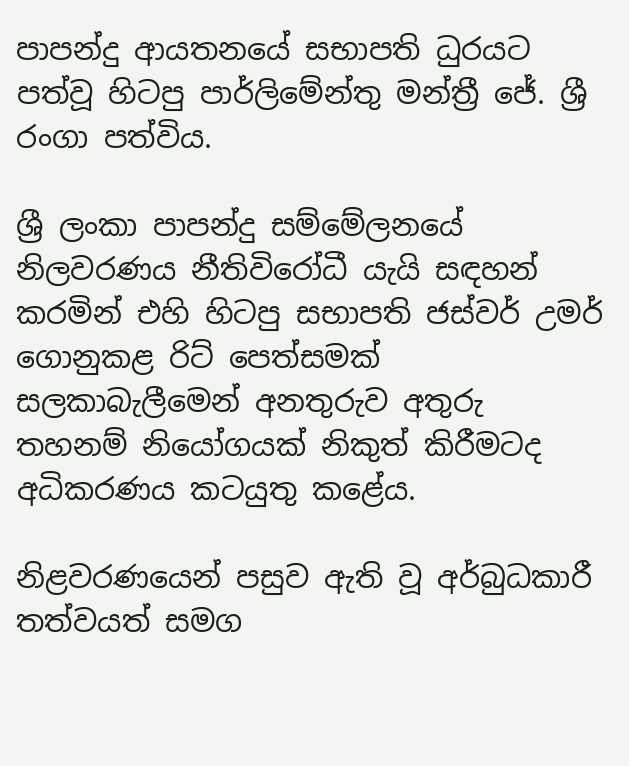පාපන්දු ආයතනයේ සභාපති ධුරයට පත්වූ හිටපු පාර්ලිමේන්තු මන්ත්‍රී ජේ. ශ්‍රී රංගා පත්විය.

ශ්‍රී ලංකා පාපන්දු සම්මේලනයේ නිලවරණය නීතිවිරෝධී යැයි සඳහන් කරමින් එහි හිටපු සභාපති ජස්වර් උමර් ගොනුකළ රිට් පෙත්සමක් සලකාබැලීමෙන් අනතුරුව අතුරු තහනම් නියෝගයක් නිකුත් කිරීමටද අධිකරණය කටයුතු කළේය.

නිළවරණයෙන් පසුව ඇති වූ අර්බුධකාරී තත්වයත් සමග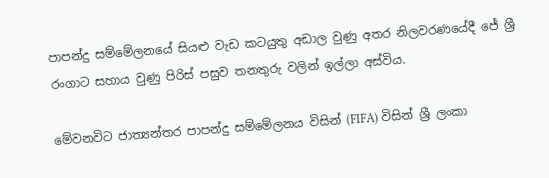පාපන්දු සම්මේලනයේ සියළු වැඩ කටයුතු අඩාල වුණු අතර නිලවරණයේදී ජේ ශ්‍රී රංගාට සහාය වුණු පිරිස් පසුව තනතුරු වලින් ඉල්ලා අස්විය.

මේවනවිට ජාත්‍යන්තර පාපන්දු සම්මේලනය විසින් (FIFA) විසින් ශ්‍රී ලංකා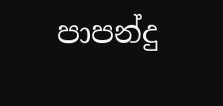පාපන්දු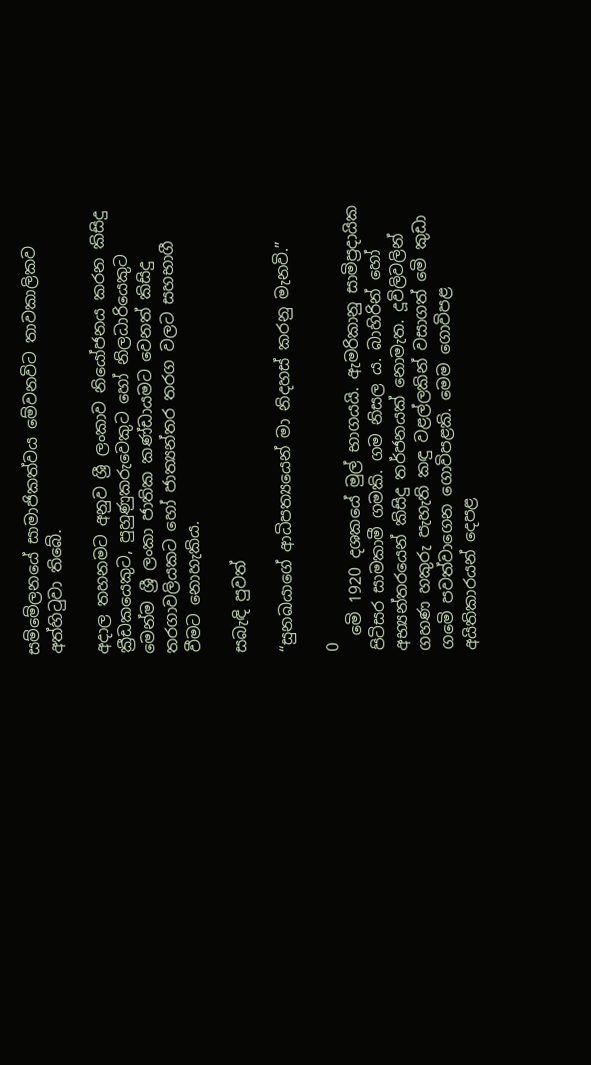සම්මේලනයේ සාමාජිකත්වය මේවනවිට තාවකාලිකව අත්හිටුවා තිබේ.

අදාල තහනමට අනුව ශ්‍රී ලංකාව නියෝජනය කරන කිසිදු ක්‍රීඩකයෙකුට, පුහුණුකරුවෙකුට හෝ නිලධාරියෙකුට මෙන්ම ශ්‍රී ලංකා ජාතික කණ්ඩායමට වෙනත් කිසිදු තරගාවලියකට හෝ ජාත්‍යන්තර තරග වලට සහභාගී වීමට නොහැකිය.

සබැඳි පුවත්

“සුනඛයාගේ ආධිපත්‍යයෙන් මා නිදහස් කරනු මැනවි.”

0
  මෙි 1920 දශකයේ මුල් භාගයයි. ඇමරිකානු සාමිප්‍රදායික පිටිසර සාමකාමී ගමකි. ගම නිසල ය. බාහිරින් හෝ අභ්‍යන්තරයෙන් කිසිදු තර්ජනයක් නොමැත. දූවිලිවලින් ගහණ හකුරු පැහැති කඳු වළල්ලකින් වසාගත් මෙි කුඩා ගමෙි පවත්වාගෙන ගොවිපළකි. මෙම ගොවිපළ අයිතිකාරයන් දෙපළ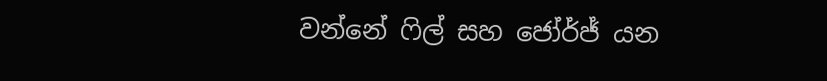වන්නේ ෆිල් සහ ජෝර්ජ් යන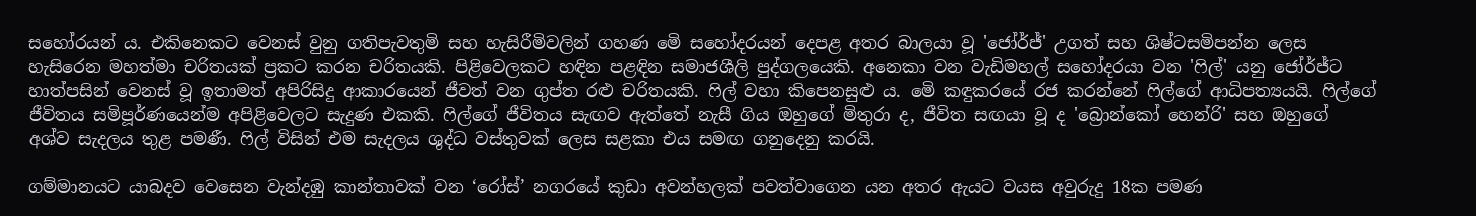සහෝරයන් ය. එකිනෙකට වෙනස් වුනු ගතිපැවතුමි සහ හැසිරීමිවලින් ගහණ මෙි සහෝදරයන් දෙපළ අතර බාලයා වූ 'ජෝර්ජ්' උගත් සහ ශිෂ්ටසමිපන්න ලෙස හැසිරෙන මහත්මා චරිතයක් ප්‍රකට කරන චරිතයකි. පිළිවෙලකට හඳින පළඳින සමාජශීලි පුද්ගලයෙකි. අනෙකා වන වැඩිමහල් සහෝදරයා වන 'ෆිල්' යනු ජෝර්ජ්ට හාත්පසින් වෙනස් වූ ඉතාමත් අපිරිසිදු ආකාරයෙන් ජීවත් වන ගුප්ත රළු චරිතයකි. ෆිල් වහා කිපෙනසුළු ය. මෙි කඳුකරයේ රජ කරන්නේ ෆිල්ගේ ආධිපත්‍යයයි. ෆිල්ගේ ජීවිතය සමිපූර්ණයෙන්ම අපිළිවෙලට සැදුණ එකකි. ෆිල්ගේ ජීවිතය සැඟව ඇත්තේ නැසී ගිය ඔහුගේ මිතුරා ද, ජීවිත සඟයා වූ ද 'බ්‍රොන්කෝ හෙන්රි' සහ ඔහුගේ අශ්ව සැදලය තුළ පමණී. ෆිල් විසින් එම සැදලය ශුද්ධ වස්තුවක් ලෙස සළකා එය සමඟ ගනුදෙනු කරයි.

ගම්මානයට යාබදව වෙසෙන වැන්දඹු කාන්තාවක් වන ‘රෝස්’ නගරයේ කුඩා අවන්හලක් පවත්වාගෙන යන අතර ඇයට වයස අවුරුදු 18ක පමණ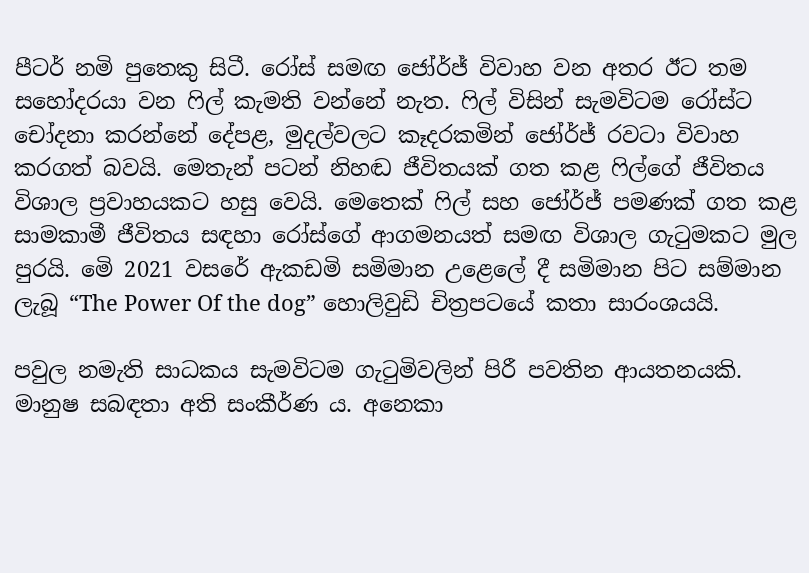පීටර් නමි පුතෙකු සිටී. රෝස් සමඟ ජෝර්ජ් විවාහ වන අතර ඊට තම සහෝදරයා වන ෆිල් කැමති වන්නේ නැත. ෆිල් විසින් සැමවිටම රෝස්ට චෝදනා කරන්නේ දේපළ, මුදල්වලට කෑදරකමින් ජෝර්ජ් රවටා විවාහ කරගත් බවයි. මෙතැන් පටන් නිහඬ ජීවිතයක් ගත කළ ෆිල්ගේ ජීවිතය විශාල ප්‍රවාහයකට හසු වෙයි. මෙතෙක් ෆිල් සහ ජෝර්ජ් පමණක් ගත කළ සාමකාමී ජීවිතය සඳහා රෝස්ගේ ආගමනයත් සමඟ විශාල ගැටුමකට මුල පුරයි. මෙි 2021 වසරේ ඇකඩමි සමිමාන උළෙලේ දී සමිමාන පිට සම්මාන ලැබූ “The Power Of the dog” හොලිවුඩි චිත්‍රපටයේ කතා සාරංශයයි.

පවුල නමැති සාධකය සැමවිටම ගැටුමිවලින් පිරී පවතින ආයතනයකි. මානුෂ සබඳතා අති සංකීර්ණ ය. අනෙකා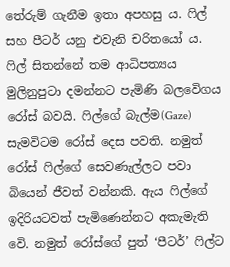තේරුම් ගැනීම ඉතා අපහසු ය. ෆිල් සහ පීටර් යනු එවැනි චරිතයෝ ය. ෆිල් සිතන්නේ තම ආධිපත්‍යය මුලිනුපුටා දමන්නට පැමිණි බලවෙිගය රෝස් බවයි. ෆිල්ගේ බැල්ම(Gaze) සැමවිටම රෝස් දෙස පවති. නමුත් රෝස් ෆිල්ගේ සෙවණැල්ලට පවා බියෙන් ජීවත් වන්නකි. ඇය ෆිල්ගේ ඉදිරියටවත් පැමිණෙන්නට අකැමැති වෙි. නමුත් රෝස්ගේ පුත් ‘පීටර්’ ෆිල්ට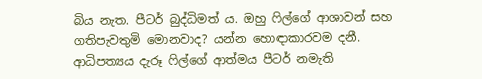බිය නැත. පීටර් බුද්ධිමත් ය. ඔහු ෆිල්ගේ ආශාවන් සහ ගතිපැවතුමි මොනවාද? යන්න හොඳාකාරවම දනී. ආධිපත්‍යය දැරූ ෆිල්ගේ ආත්මය පීටර් නමැති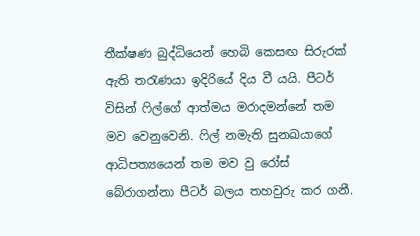තීක්ෂණ බුද්ධියෙන් හෙබි කෙසඟ සිරුරක් ඇති තරැණයා ඉදිරියේ දිය වී යයි. පීටර් විසින් ෆිල්ගේ ආත්මය මරාදමන්නේ තම මව වෙනුවෙනි. ෆිල් නමැති සුනඛයාගේ ආධිපත්‍යයෙන් තම මව වු රෝස් බේරාගන්නා පීටර් බලය තහවුරු කර ගනී.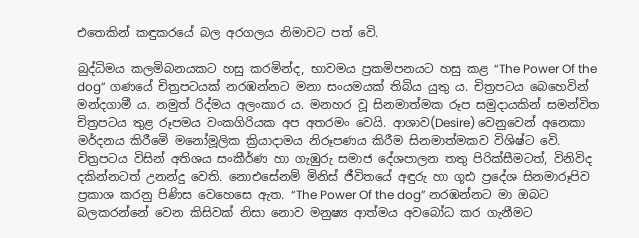එතෙකින් කඳුකරයේ බල අරගලය නිමාවට පත් වෙි.

බුද්ධිමය කලමිබනයකට හසු කරමින්ද, භාවමය ප්‍රකමිපනයට හසු කළ “The Power Of the dog” ගණයේ චිත්‍රපටයක් නරඹන්නට මනා සංයමයක් තිබිය යුතු ය. චිත්‍රපටය බෙහෙවින් මන්දගාමී ය. නමුත් රිද්මය අලංකාර ය. මනහර වූ සිනමාත්මක රූප සමුදායකින් සමන්විත චිත්‍රපටය තුළ රූපමය වංකගිරියක අප අතරමං වෙයි. ආශාව(Desire) වෙනුවෙන් අනෙකා මර්දනය කිරීමෙි මනෝමූලික ක්‍රියාදාමය නිරූපණය කිරීම සිනමාත්මකව විශිෂ්ට වෙි. චිත්‍රපටය විසින් අතිශය සංකීර්ණ හා ගැඹුරු සමාජ දේශපාලන තතු පිරික්සීමටත්, විනිවිද දකින්නටත් උනන්දු වෙති. නොඑසේනම් මිනිස් ජීවිතයේ අඳුරු හා ගූඪ ප්‍රදේශ සිනමාරූපිව ප්‍රකාශ කරනු පිණිස වෙහෙසෙ ඇත. “The Power Of the dog” නරඹන්නට මා ඔබට බලකරන්නේ වෙන කිසිවක් නිසා නොව මනුෂ්‍ය ආත්මය අවබෝධ කර ගැනීමට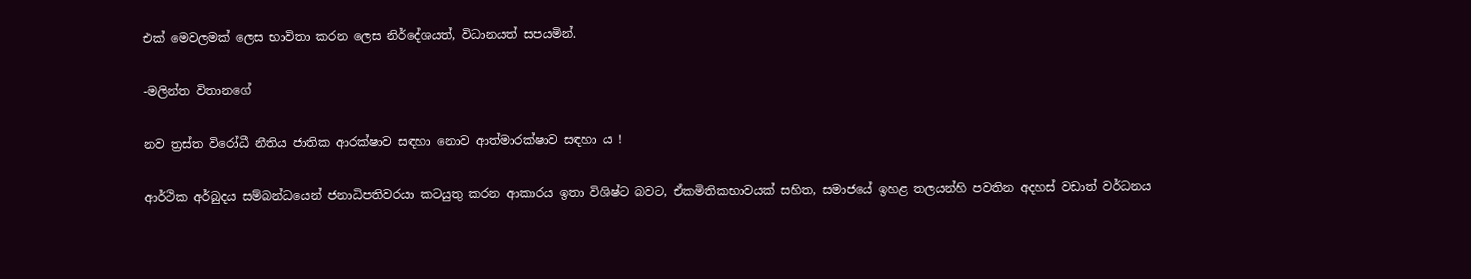එක් මෙවලමක් ලෙස භාවිතා කරන ලෙස නිර්දේශයත්, විධානයත් සපයමින්.

-මලින්ත විතානගේ

නව ත්‍රස්ත විරෝධී නීතිය ජාතික ආරක්ෂාව සඳහා නොව ආත්මාරක්ෂාව සඳහා ය !

ආර්ථික අර්බුදය සම්බන්ධයෙන් ජනාධිපතිවරයා කටයුතු කරන ආකාරය ඉතා විශිෂ්ට බවට, ඒකමිතිකභාවයක් සහිත, සමාජයේ ඉහළ තලයන්හි පවතින අදහස් වඩාත් වර්ධනය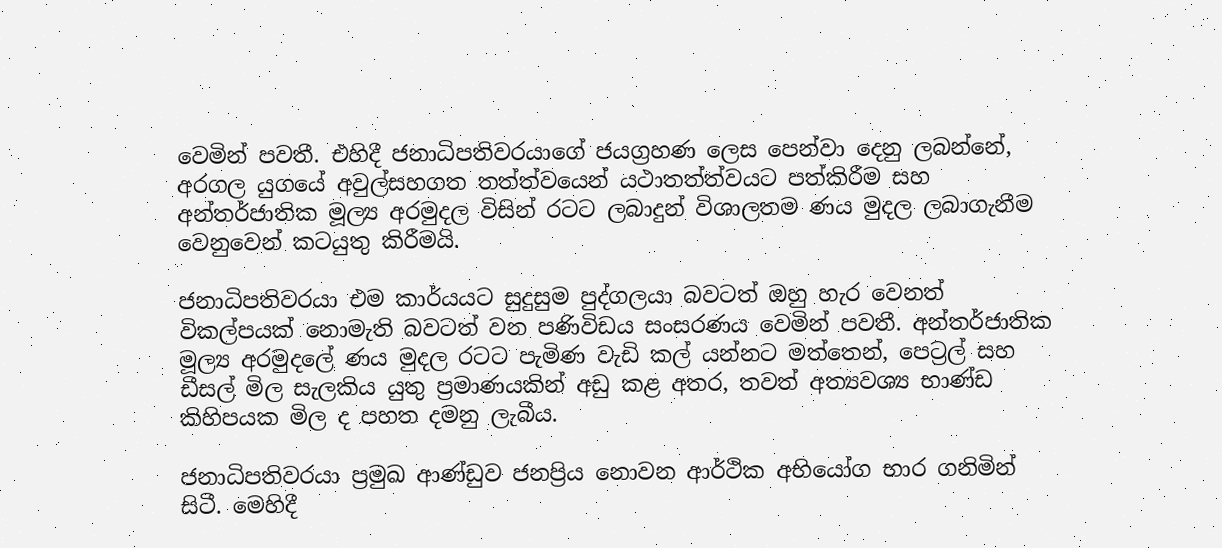වෙමින් පවතී. එහිදී ජනාධිපතිවරයාගේ ජයග්‍රහණ ලෙස පෙන්වා දෙනු ලබන්නේ, අරගල යුගයේ අවුල්සහගත තත්ත්වයෙන් යථාතත්ත්වයට පත්කිරීම සහ අන්තර්ජාතික මූල්‍ය අරමුදල විසින් රටට ලබාදුන් විශාලතම ණය මුදල ලබාගැනීම වෙනුවෙන් කටයුතු කිරීමයි.

ජනාධිපතිවරයා එම කාර්යයට සුදුසුම පුද්ගලයා බවටත් ඔහු හැර වෙනත් විකල්පයක් නොමැති බවටත් වන පණිවිඩය සංසරණය වෙමින් පවතී. අන්තර්ජාතික මූල්‍ය අරමුදලේ ණය මුදල රටට පැමිණ වැඩි කල් යන්නට මත්තෙන්, පෙට්‍රල් සහ ඩීසල් මිල සැලකිය යුතු ප්‍රමාණයකින් අඩු කළ අතර, තවත් අත්‍යවශ්‍ය භාණ්ඩ කිහිපයක මිල ද පහත දමනු ලැබීය.

ජනාධිපතිවරයා ප්‍රමුඛ ආණ්ඩුව ජනප්‍රිය නොවන ආර්ථික අභියෝග භාර ගනිමින් සිටී. මෙහිදී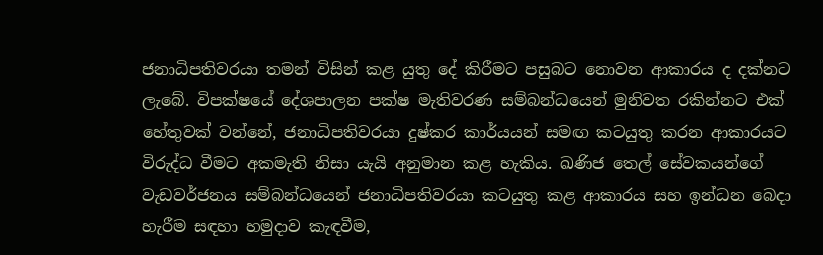ජනාධිපතිවරයා තමන් විසින් කළ යුතු දේ කිරීමට පසුබට නොවන ආකාරය ද දක්නට ලැබේ. විපක්ෂයේ දේශපාලන පක්ෂ මැතිවරණ සම්බන්ධයෙන් මුනිවත රකින්නට එක් හේතුවක් වන්නේ, ජනාධිපතිවරයා දුෂ්කර කාර්යයන් සමඟ කටයුතු කරන ආකාරයට විරුද්ධ වීමට අකමැති නිසා යැයි අනුමාන කළ හැකිය. ඛණිජ තෙල් සේවකයන්ගේ වැඩවර්ජනය සම්බන්ධයෙන් ජනාධිපතිවරයා කටයුතු කළ ආකාරය සහ ඉන්ධන බෙදා හැරීම සඳහා හමුදාව කැඳවීම,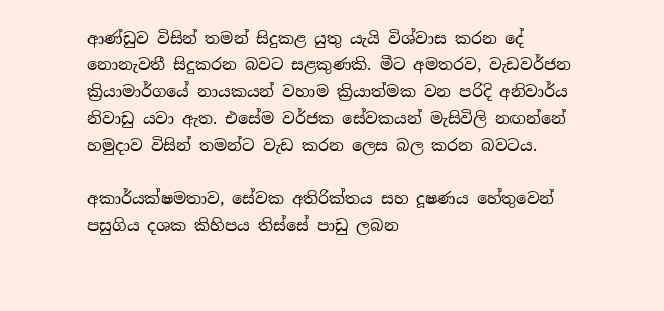ආණ්ඩුව විසින් තමන් සිදුකළ යුතු යැයි විශ්වාස කරන දේ නොනැවතී සිදුකරන බවට සළකුණකි. මීට අමතරව, වැඩවර්ජන ක්‍රියාමාර්ගයේ නායකයන් වහාම ක්‍රියාත්මක වන පරිදි අනිවාර්ය නිවාඩු යවා ඇත. එසේම වර්ජක සේවකයන් මැසිවිලි නඟන්නේ හමුදාව විසින් තමන්ට වැඩ කරන ලෙස බල කරන බවටය.

අකාර්යක්ෂමතාව, සේවක අතිරික්තය සහ දූෂණය හේතුවෙන් පසුගිය දශක කිහිපය තිස්සේ පාඩු ලබන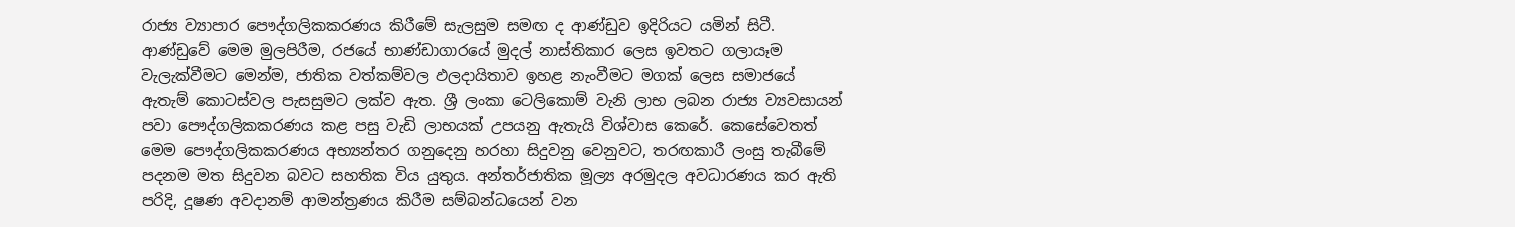රාජ්‍ය ව්‍යාපාර පෞද්ගලිකකරණය කිරීමේ සැලසුම සමඟ ද ආණ්ඩුව ඉදිරියට යමින් සිටී. ආණ්ඩුවේ මෙම මුලපිරීම, රජයේ භාණ්ඩාගාරයේ මුදල් නාස්තිකාර ලෙස ඉවතට ගලායෑම වැලැක්වීමට මෙන්ම, ජාතික වත්කම්වල ඵලදායිතාව ඉහළ නැංවීමට මගක් ලෙස සමාජයේ ඇතැම් කොටස්වල පැසසුමට ලක්ව ඇත. ශ්‍රී ලංකා ටෙලිකොම් වැනි ලාභ ලබන රාජ්‍ය ව්‍යවසායන් පවා පෞද්ගලිකකරණය කළ පසු වැඩි ලාභයක් උපයනු ඇතැයි විශ්වාස කෙරේ. කෙසේවෙතත් මෙම පෞද්ගලිකකරණය අභ්‍යන්තර ගනුදෙනු හරහා සිදුවනු වෙනුවට, තරඟකාරී ලංසු තැබීමේ පදනම මත සිදුවන බවට සහතික විය යුතුය. අන්තර්ජාතික මූල්‍ය අරමුදල අවධාරණය කර ඇති පරිදි, දූෂණ අවදානම් ආමන්ත්‍රණය කිරීම සම්බන්ධයෙන් වන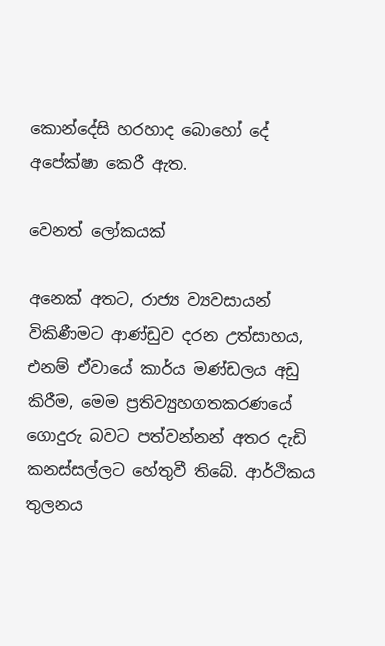කොන්දේසි හරහාද බොහෝ දේ අපේක්ෂා කෙරී ඇත.

වෙනත් ලෝකයක්

අනෙක් අතට, රාජ්‍ය ව්‍යවසායන් විකිණීමට ආණ්ඩුව දරන උත්සාහය, එනම් ඒවායේ කාර්ය මණ්ඩලය අඩු කිරීම, මෙම ප්‍රතිව්‍යුහගතකරණයේ ගොදුරු බවට පත්වන්නන් අතර දැඩි කනස්සල්ලට හේතුවී තිබේ. ආර්ථිකය තුලනය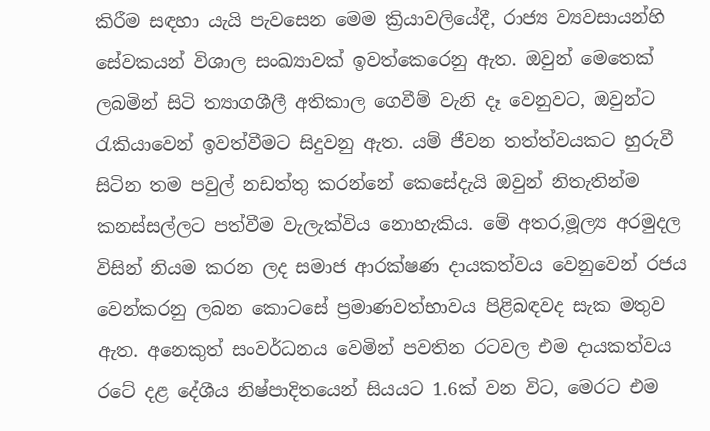කිරීම සඳහා යැයි පැවසෙන මෙම ක්‍රියාවලියේදී, රාජ්‍ය ව්‍යවසායන්හි සේවකයන් විශාල සංඛ්‍යාවක් ඉවත්කෙරෙනු ඇත. ඔවුන් මෙතෙක් ලබමින් සිටි ත්‍යාගශීලී අතිකාල ගෙවීම් වැනි දෑ වෙනුවට, ඔවුන්ට රැකියාවෙන් ඉවත්වීමට සිදුවනු ඇත. යම් ජීවන තත්ත්වයකට හුරුවී සිටින තම පවුල් නඩත්තු කරන්නේ කෙසේදැයි ඔවුන් නිතැතින්ම කනස්සල්ලට පත්වීම වැලැක්විය නොහැකිය. මේ අතර,මූල්‍ය අරමුදල විසින් නියම කරන ලද සමාජ ආරක්ෂණ දායකත්වය වෙනුවෙන් රජය වෙන්කරනු ලබන කොටසේ ප්‍රමාණවත්භාවය පිළිබඳවද සැක මතුව ඇත. අනෙකුත් සංවර්ධනය වෙමින් පවතින රටවල එම දායකත්වය රටේ දළ දේශීය නිෂ්පාදිතයෙන් සියයට 1.6ක් වන විට, මෙරට එම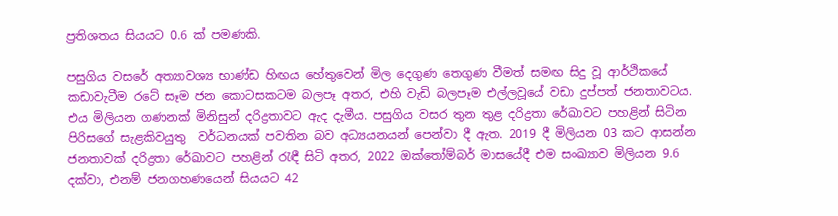ප්‍රතිශතය සියයට 0.6 ක් පමණකි.

පසුගිය වසරේ අත්‍යාවශ්‍ය භාණ්ඩ හිඟය හේතුවෙන් මිල දෙගුණ තෙගුණ වීමත් සමඟ සිදු වූ ආර්ථිකයේ කඩාවැටීම රටේ සෑම ජන කොටසකටම බලපෑ අතර, එහි වැඩි බලපෑම එල්ලවූයේ වඩා දුප්පත් ජනතාවටය. එය මිලියන ගණනක් මිනිසුන් දරිද්‍රතාවට ඇද දැමීය. පසුගිය වසර තුන තුළ දරිද්‍රතා රේඛාවට පහළින් සිටින පිරිසගේ සැළකිවයුතු  වර්ධනයක් පවතින බව අධ්‍යයනයන් පෙන්වා දී ඇත. 2019 දී මිලියන 03 කට ආසන්න ජනතාවක් දරිද්‍රතා රේඛාවට පහළින් රැඳී සිටි අතර, 2022 ඔක්තෝම්බර් මාසයේදී එම සංඛ්‍යාව මිලියන 9.6 දක්වා, එනම් ජනගහණයෙන් සියයට 42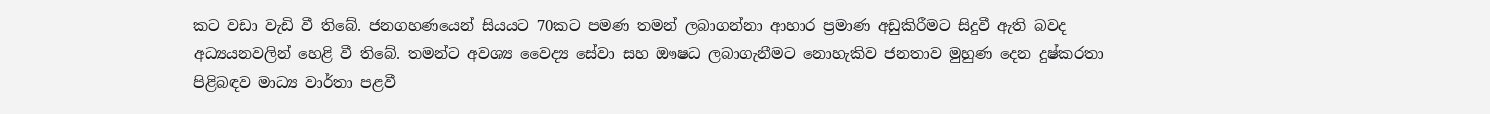කට වඩා වැඩි වී තිබේ. ජනගහණයෙන් සියයට 70කට පමණ තමන් ලබාගන්නා ආහාර ප්‍රමාණ අඩුකිරීමට සිදුවී ඇති බවද අධ්‍යයනවලින් හෙළි වී තිබේ. තමන්ට අවශ්‍ය වෛද්‍ය සේවා සහ ඖෂධ ලබාගැනීමට නොහැකිව ජනතාව මුහුණ දෙන දුෂ්කරතා පිළිබඳව මාධ්‍ය වාර්තා පළවී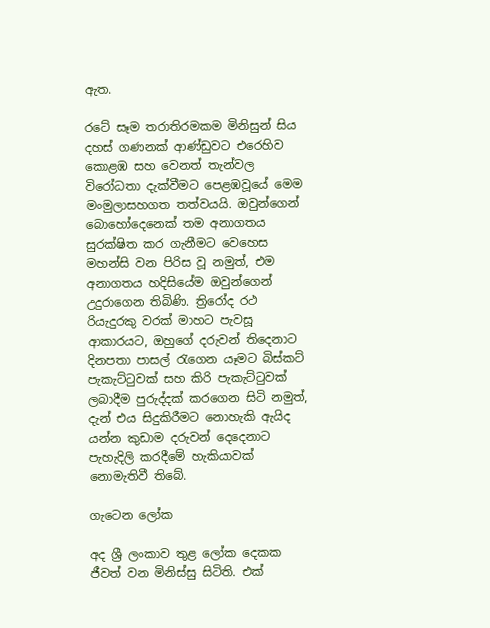ඇත.

රටේ සෑම තරාතිරමකම මිනිසුන් සිය දහස් ගණනක් ආණ්ඩුවට එරෙහිව කොළඹ සහ වෙනත් තැන්වල විරෝධතා දැක්වීමට පෙළඹවූයේ මෙම මංමුලාසහගත තත්වයයි. ඔවුන්ගෙන් බොහෝදෙනෙක් තම අනාගතය සුරක්ෂිත කර ගැනීමට වෙහෙස මහන්සි වන පිරිස වූ නමුත්, එම අනාගතය හදිසියේම ඔවුන්ගෙන් උදුරාගෙන තිබිණි. ත්‍රිරෝද රථ රියැදුරකු වරක් මාහට පැවසූ ආකාරයට, ඔහුගේ දරුවන් තිදෙනාට දිනපතා පාසල් රැගෙන යෑමට බිස්කට් පැකැට්ටුවක් සහ කිරි පැකැට්ටුවක් ලබාදීම පුරුද්දක් කරගෙන සිටි නමුත්, දැන් එය සිදුකිරීමට නොහැකි ඇයිද යන්න කුඩාම දරුවන් දෙදෙනාට පැහැදිලි කරදීමේ හැකියාවක් නොමැතිවී තිබේ.

ගැටෙන ලෝක

අද ශ්‍රී ලංකාව තුළ ලෝක දෙකක ජීවත් වන මිනිස්සු සිටිති. එක්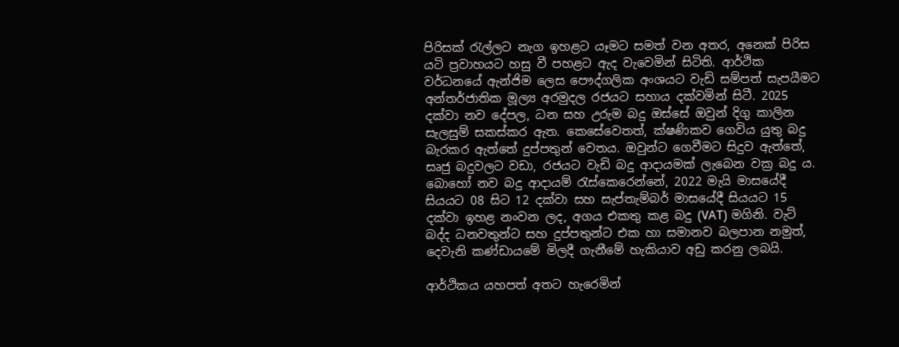පිරිසක් රැල්ලට නැග ඉහළට යෑමට සමත් වන අතර, අනෙක් පිරිස යටි ප්‍රවාහයට හසු වී පහළට ඇද වැවෙමින් සිටිති. ආර්ථික වර්ධනයේ ඇන්ජිම ලෙස පෞද්ගලික අංශයට වැඩි සම්පත් සැපයීමට අන්තර්ජාතික මූල්‍ය අරමුදල රජයට සහාය දක්වමින් සිටී. 2025 දක්වා නව දේපල, ධන සහ උරුම බදු ඔස්සේ ඔවුන් දිගු කාලින සැලසුම් සකස්කර ඇත. කෙසේවෙතත්, ක්ෂණිකව ගෙවිය යුතු බදු බැරකර ඇත්තේ දුප්පතුන් වෙතය. ඔවුන්ට ගෙවීමට සිදුව ඇත්තේ, සෘජු බදුවලට වඩා, රජයට වැඩි බදු ආදායමක් ලැබෙන වක්‍ර බදු ය. බොහෝ නව බදු ආදායම් රැස්කෙරෙන්නේ, 2022 මැයි මාසයේදී සියයට 08 සිට 12 දක්වා සහ සැප්තැම්බර් මාසයේදී සියයට 15 දක්වා ඉහළ නංවන ලද, අගය එකතු කළ බදු (VAT) මගිනි. වැට් බද්ද ධනවතුන්ට සහ දුප්පතුන්ට එක හා සමානව බලපාන නමුත්, දෙවැනි කණ්ඩායමේ මිලදී ගැනීමේ හැකියාව අඩු කරනු ලබයි.

ආර්ථිකය යහපත් අතට හැරෙමින්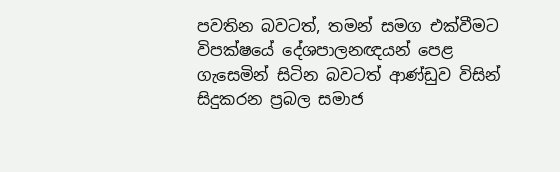පවතින බවටත්, තමන් සමග එක්වීමට විපක්ෂයේ දේශපාලනඥයන් පෙළ ගැසෙමින් සිටින බවටත් ආණ්ඩුව විසින් සිදුකරන ප්‍රබල සමාජ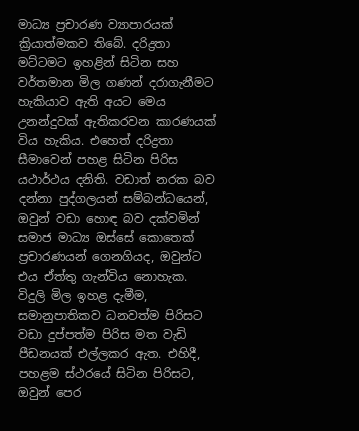මාධ්‍ය ප්‍රචාරණ ව්‍යාපාරයක් ක්‍රියාත්මකව තිබේ. දරිද්‍රතා මට්ටමට ඉහළින් සිටින සහ වර්තමාන මිල ගණන් දරාගැනීමට හැකියාව ඇති අයට මෙය උනන්දුවක් ඇතිකරවන කාරණයක් විය හැකිය. එහෙත් දරිද්‍රතා සීමාවෙන් පහළ සිටින පිරිස යථාර්ථය දනිති. වඩාත් නරක බව දන්නා පුද්ගලයන් සම්බන්ධයෙන්, ඔවුන් වඩා හොඳ බව දක්වමින් සමාජ මාධ්‍ය ඔස්සේ කොතෙක් ප්‍රචාරණයන් ගෙනගියද, ඔවුන්ට එය ඒත්තු ගැන්විය නොහැක. විදුලි මිල ඉහළ දැමීම, සමානුපාතිකව ධනවත්ම පිරිසට වඩා දුප්පත්ම පිරිස මත වැඩි පීඩනයක් එල්ලකර ඇත. එහිදී, පහළම ස්ථරයේ සිටින පිරිසට, ඔවුන් පෙර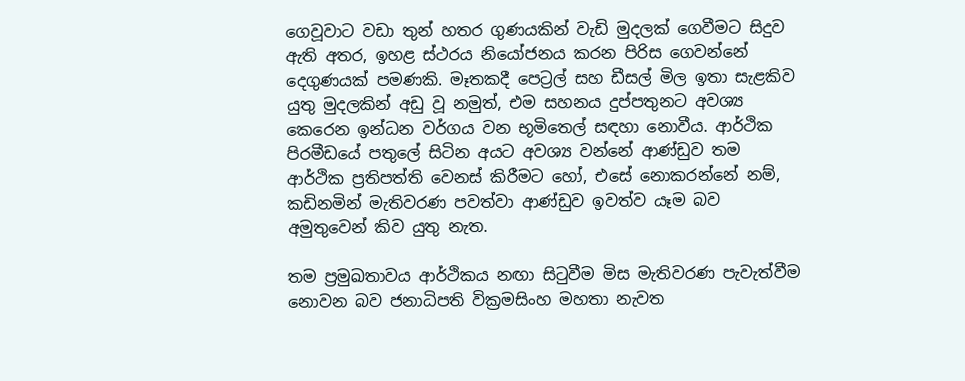ගෙවූවාට වඩා තුන් හතර ගුණයකින් වැඩි මුදලක් ගෙවීමට සිදුව ඇති අතර, ඉහළ ස්ථරය නියෝජනය කරන පිරිස ගෙවන්නේ දෙගුණයක් පමණකි. මෑතකදී පෙට්‍රල් සහ ඩීසල් මිල ඉතා සැළකිව යුතු මුදලකින් අඩු වූ නමුත්, එම සහනය දුප්පතුනට අවශ්‍ය කෙරෙන ඉන්ධන වර්ගය වන භූමිතෙල් සඳහා නොවීය. ආර්ථික පිරමීඩයේ පතුලේ සිටින අයට අවශ්‍ය වන්නේ ආණ්ඩුව තම ආර්ථික ප්‍රතිපත්ති වෙනස් කිරීමට හෝ, එසේ නොකරන්නේ නම්, කඩිනමින් මැතිවරණ පවත්වා ආණ්ඩුව ඉවත්ව යෑම බව අමුතුවෙන් කිව යුතු නැත.

තම ප්‍රමුඛතාවය ආර්ථිකය නඟා සිටුවීම මිස මැතිවරණ පැවැත්වීම නොවන බව ජනාධිපති වික්‍රමසිංහ මහතා නැවත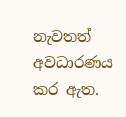නැවතත් අවධාරණය කර ඇත.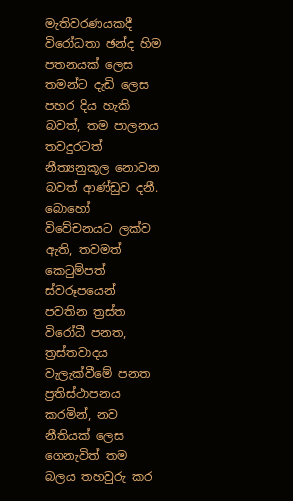මැතිවරණයකදී විරෝධතා ඡන්ද හිම පතනයක් ලෙස තමන්ට දැඩි ලෙස පහර දිය හැකි බවත්, තම පාලනය තවදුරටත් නීත්‍යනුකූල නොවන බවත් ආණ්ඩුව දනී. බොහෝ විවේචනයට ලක්ව ඇති, තවමත් කෙටුම්පත් ස්වරූපයෙන් පවතින ත්‍රස්ත විරෝධී පනත, ත්‍රස්තවාදය වැලැක්වීමේ පනත ප්‍රතිස්ථාපනය කරමින්, නව නීතියක් ලෙස ගෙනැවිත් තම බලය තහවුරු කර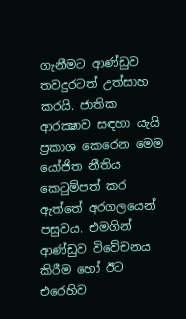ගැනීමට ආණ්ඩුව තවදුරටත් උත්සාහ කරයි. ජාතික ආරක්‍ෂාව සඳහා යැයි ප්‍රකාශ කෙරෙන මෙම යෝජිත නීතිය කෙටුම්පත් කර ඇත්තේ අරගලයෙන් පසුවය. එමගින් ආණ්ඩුව විවේචනය කිරීම හෝ ඊට එරෙහිව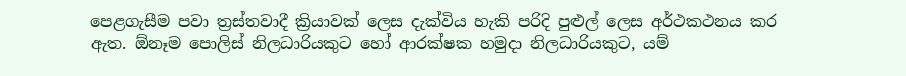පෙළගැසීම පවා ත්‍රස්තවාදී ක්‍රියාවක් ලෙස දැක්විය හැකි පරිදි පුළුල් ලෙස අර්ථකථනය කර ඇත. ඕනෑම පොලිස් නිලධාරියකුට හෝ ආරක්ෂක හමුදා නිලධාරියකුට, යම්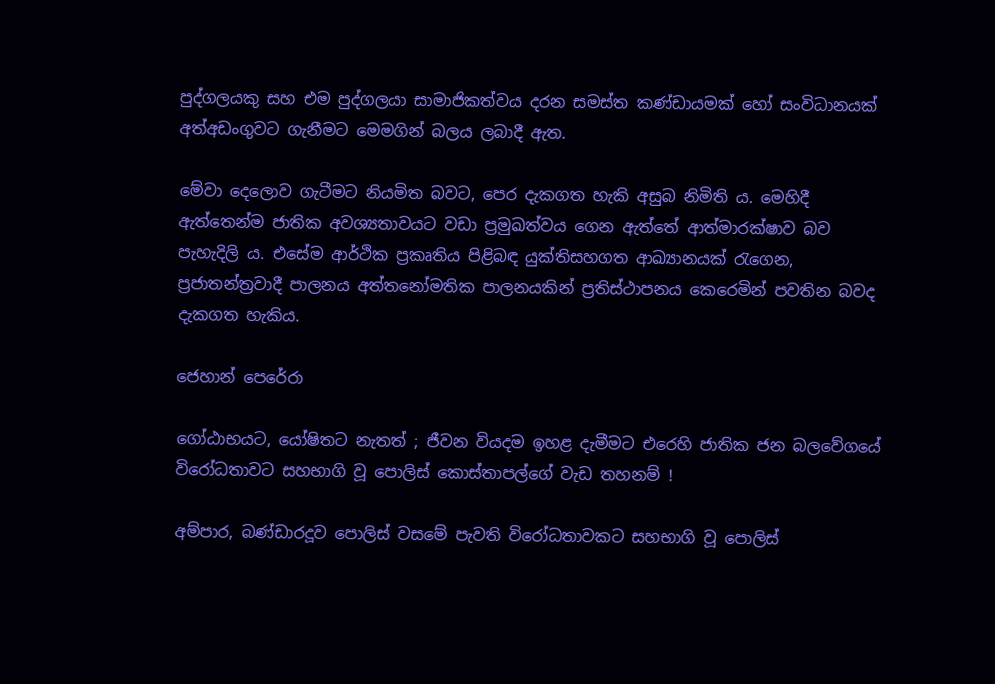පුද්ගලයකු සහ එම පුද්ගලයා සාමාජිකත්වය දරන සමස්ත කණ්ඩායමක් හෝ සංවිධානයක් අත්අඩංගුවට ගැනීමට මෙමගින් බලය ලබාදී ඇත.

මේවා දෙලොව ගැටීමට නියමිත බවට, පෙර දැකගත හැකි අසුබ නිමිති ය. මෙහිදී ඇත්තෙන්ම ජාතික අවශ්‍යතාවයට වඩා ප්‍රමුඛත්වය ගෙන ඇත්තේ ආත්මාරක්ෂාව බව පැහැදිලි ය. එසේම ආර්ථික ප්‍රකෘතිය පිළිබඳ යුක්තිසහගත ආඛ්‍යානයක් රැගෙන, ප්‍රජාතන්ත්‍රවාදී පාලනය අත්තනෝමතික පාලනයකින් ප්‍රතිස්ථාපනය කෙරෙමින් පවතින බවද දැකගත හැකිය.

ජෙහාන් පෙරේරා

ගෝඨාභයට, යෝෂිතට නැතත් ; ජීවන වියදම ඉහළ දැමීමට එරෙහි ජාතික ජන බලවේගයේ විරෝධතාවට සහභාගි වූ පොලිස් කොස්තාපල්ගේ වැඩ තහනම් !

අම්පාර, බණ්ඩාරදූව පොලිස් වසමේ පැවති විරෝධතාවකට සහභාගි වූ පොලිස්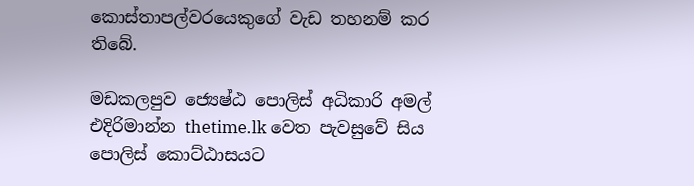කොස්තාපල්වරයෙකුගේ වැඩ තහනම් කර තිබේ.

මඩකලපුව ජ්‍යෙෂ්ඨ පොලිස් අධිකාරි අමල් එදිරිමාන්න thetime.lk වෙත පැවසුවේ සිය පොලිස් කොට්ඨාසයට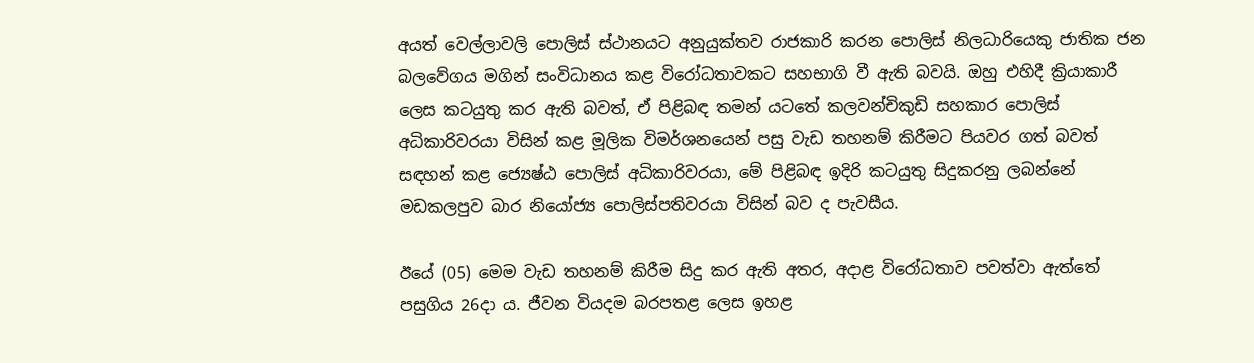අයත් වෙල්ලාවලි පොලිස් ස්ථානයට අනුයුක්තව රාජකාරි කරන පොලිස් නිලධාරියෙකු ජාතික ජන බලවේගය මගින් සංවිධානය කළ විරෝධතාවකට සහභාගි වී ඇති බවයි. ඔහු එහිදී ක්‍රියාකාරී ලෙස කටයුතු කර ඇති බවත්, ඒ පිළිබඳ තමන් යටතේ කලවන්චිකුඩි සහකාර පොලිස් අධිකාරිවරයා විසින් කළ මූලික විමර්ශනයෙන් පසු වැඩ තහනම් කිරීමට පියවර ගත් බවත් සඳහන් කළ ජ්‍යෙෂ්ඨ පොලිස් අධිකාරිවරයා, මේ පිළිබඳ ඉදිරි කටයුතු සිදුකරනු ලබන්නේ මඩකලපුව බාර නියෝජ්‍ය පොලිස්පතිවරයා විසින් බව ද පැවසීය.

ඊයේ (05) මෙම වැඩ තහනම් කිරීම සිදු කර ඇති අතර, අදාළ විරෝධතාව පවත්වා ඇත්තේ පසුගිය 26දා ය. ජීවන වියදම බරපතළ ලෙස ඉහළ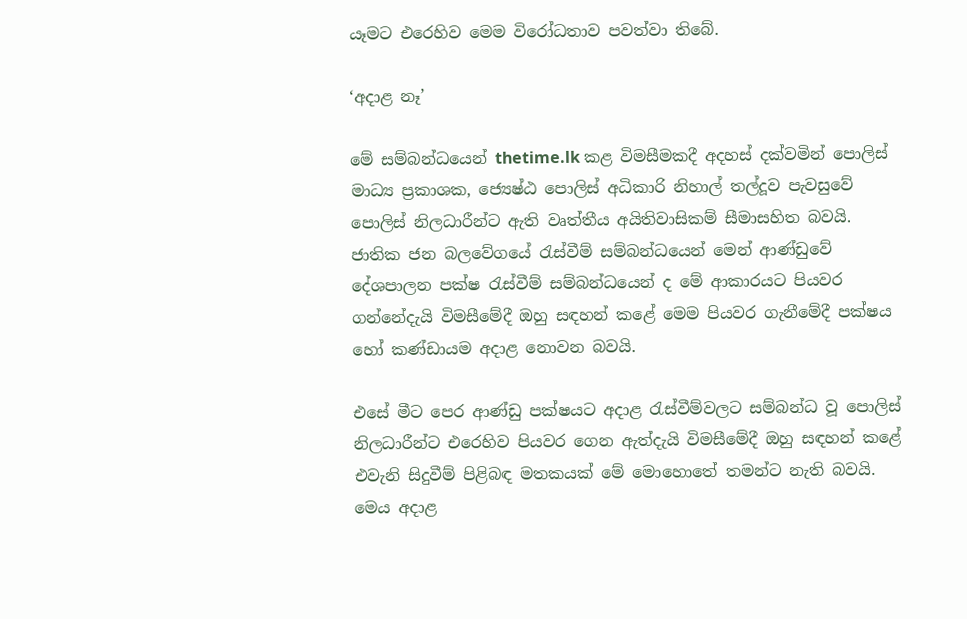යෑමට එරෙහිව මෙම විරෝධතාව පවත්වා තිබේ.

‘අදාළ නෑ’

මේ සම්බන්ධයෙන් thetime.lk කළ විමසීමකදී අදහස් දක්වමින් පොලිස් මාධ්‍ය ප්‍රකාශක, ජ්‍යෙෂ්ඨ පොලිස් අධිකාරි නිහාල් තල්දූව පැවසුවේ පොලිස් නිලධාරීන්ට ඇති වෘත්තීය අයිතිවාසිකම් සීමාසහිත බවයි. ජාතික ජන බලවේගයේ රැස්වීම් සම්බන්ධයෙන් මෙන් ආණ්ඩුවේ දේශපාලන පක්ෂ රැස්වීම් සම්බන්ධයෙන් ද මේ ආකාරයට පියවර ගන්නේදැයි විමසීමේදී ඔහු සඳහන් කළේ මෙම පියවර ගැනීමේදී පක්ෂය හෝ කණ්ඩායම අදාළ නොවන බවයි.

එසේ මීට පෙර ආණ්ඩු පක්ෂයට අදාළ රැස්වීම්වලට සම්බන්ධ වූ පොලිස් නිලධාරීන්ට එරෙහිව පියවර ගෙන ඇත්දැයි විමසීමේදී ඔහු සඳහන් කළේ එවැනි සිදුවීම් පිළිබඳ මතකයක් මේ මොහොතේ තමන්ට නැති බවයි. මෙය අදාළ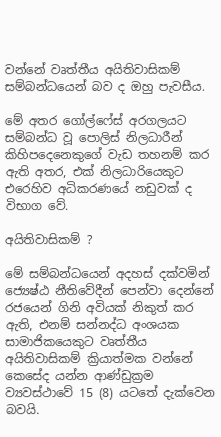වන්නේ වෘත්තීය අයිතිවාසිකම් සම්බන්ධයෙන් බව ද ඔහු පැවසීය.

මේ අතර ගෝල්ෆේස් අරගලයට සම්බන්ධ වූ පොලිස් නිලධාරීන් කිහිපදෙනෙකුගේ වැඩ තහනම් කර ඇති අතර, එක් නිලධාරියෙකුට එරෙහිව අධිකරණයේ නඩුවක් ද විභාග වේ.

අයිතිවාසිකම් ?

මේ සම්බන්ධයෙන් අදහස් දක්වමින් ජ්‍යෙෂ්ඨ නීතිවේදීන් පෙන්වා දෙන්නේ රජයෙන් ගිනි අවියක් නිකුත් කර ඇති, එනම් සන්නද්ධ අංශයක සාමාජිකයෙකුට වෘත්තීය අයිතිවාසිකම් ක්‍රියාත්මක වන්නේ කෙසේද යන්න ආණ්ඩුක්‍රම ව්‍යවස්ථාවේ 15 (8) යටතේ දැක්වෙන බවයි.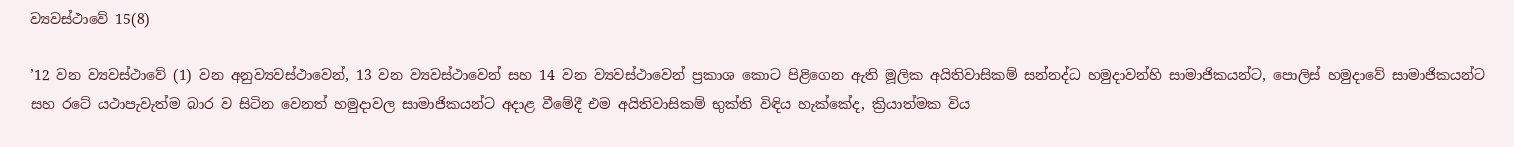ව්‍යවස්ථාවේ 15(8)

’12 වන ව්‍යවස්ථාවේ (1) වන අනුව්‍යවස්ථාවෙන්, 13 වන ව්‍යවස්ථාවෙන් සහ 14 වන ව්‍යවස්ථාවෙන් ප්‍රකාශ කොට පිළිගෙන ඇති මූලික අයිතිවාසිකම් සන්නද්ධ හමුදාවන්හි සාමාජිකයන්ට, පොලිස් හමුදාවේ සාමාජිකයන්ට සහ රටේ යථාපැවැත්ම බාර ව සිටින වෙනත් හමුදාවල සාමාජිකයන්ට අදාළ වීමේදී එම අයිතිවාසිකම් භුක්ති විඳිය හැක්කේද, ක්‍රියාත්මක විය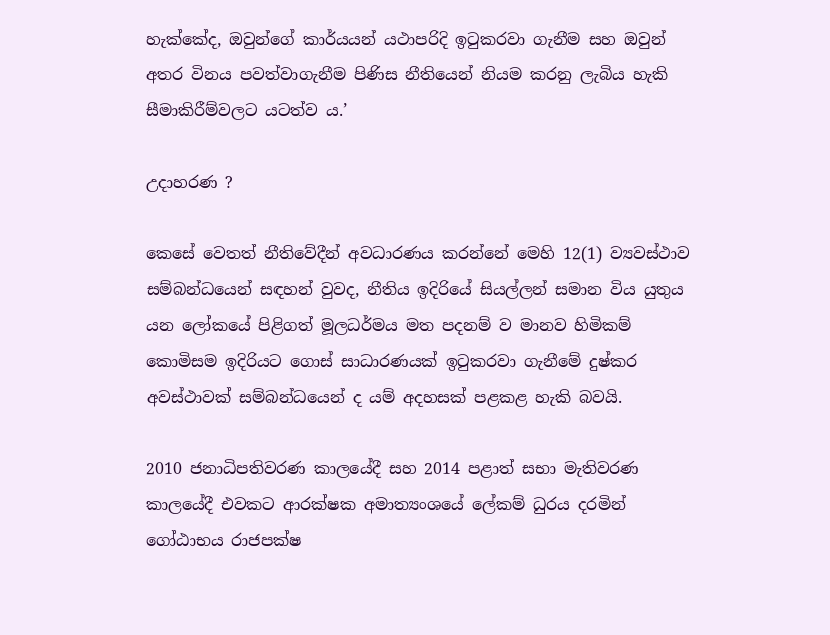හැක්කේද, ඔවුන්ගේ කාර්යයන් යථාපරිදි ඉටුකරවා ගැනීම සහ ඔවුන් අතර විනය පවත්වාගැනීම පිණිස නීතියෙන් නියම කරනු ලැබිය හැකි සීමාකිරීම්වලට යටත්ව ය.’

උදාහරණ ?

කෙසේ වෙතත් නීතිවේදීන් අවධාරණය කරන්නේ මෙහි 12(1) ව්‍යවස්ථාව සම්බන්ධයෙන් සඳහන් වුවද, නීතිය ඉදිරියේ සියල්ලන් සමාන විය යුතුය යන ලෝකයේ පිළිගත් මූලධර්මය මත පදනම් ව මානව හිමිකම් කොමිසම ඉදිරියට ගොස් සාධාරණයක් ඉටුකරවා ගැනීමේ දුෂ්කර අවස්ථාවක් සම්බන්ධයෙන් ද යම් අදහසක් පළකළ හැකි බවයි.

2010 ජනාධිපතිවරණ කාලයේදී සහ 2014 පළාත් සභා මැතිවරණ කාලයේදී එවකට ආරක්ෂක අමාත්‍යංශයේ ලේකම් ධුරය දරමින් ගෝඨාභය රාජපක්ෂ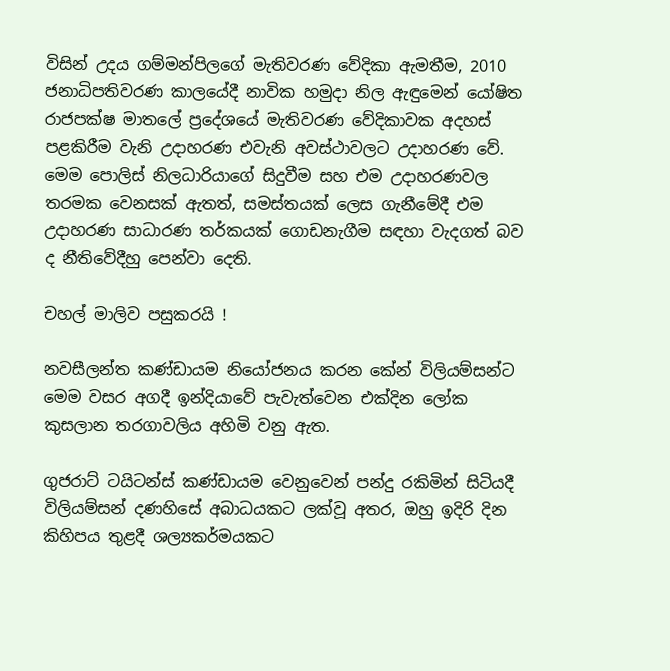විසින් උදය ගම්මන්පිලගේ මැතිවරණ වේදිකා ඇමතීම, 2010 ජනාධිපතිවරණ කාලයේදී නාවික හමුදා නිල ඇඳුමෙන් යෝෂිත රාජපක්ෂ මාතලේ ප්‍රදේශයේ මැතිවරණ වේදිකාවක අදහස් පළකිරීම වැනි උදාහරණ එවැනි අවස්ථාවලට උදාහරණ වේ. මෙම පොලිස් නිලධාරියාගේ සිදුවීම සහ එම උදාහරණවල තරමක වෙනසක් ඇතත්, සමස්තයක් ලෙස ගැනීමේදී එම උදාහරණ සාධාරණ තර්කයක් ගොඩනැගීම සඳහා වැදගත් බව ද නීතිවේදීහු පෙන්වා දෙති.

චහල් මාලිව පසුකරයි !

නවසීලන්ත කණ්ඩායම නියෝජනය කරන කේන් විලියම්සන්ට මෙම වසර අගදී ඉන්දියාවේ පැවැත්වෙන එක්දින ලෝක කුසලාන තරගාවලිය අහිමි වනු ඇත.

ගුජරාට් ටයිටන්ස් කණ්ඩායම වෙනුවෙන් පන්දු රකිමින් සිටියදී විලියම්සන් දණහිසේ අබාධයකට ලක්වූ අතර, ඔහු ඉදිරි දින කිහිපය තුළදී ශල්‍යකර්මයකට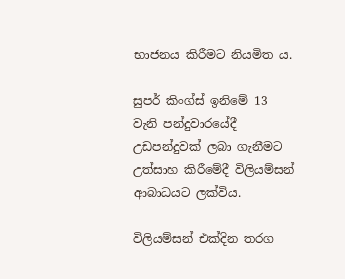භාජනය කිරීමට නියමිත ය.

සුපර් කිංග්ස් ඉනිමේ 13 වැනි පන්දුවාරයේදී උඩපන්දුවක් ලබා ගැනීමට උත්සාහ කිරීමේදී විලියම්සන් ආබාධයට ලක්විය.

විලියම්සන් එක්දින තරග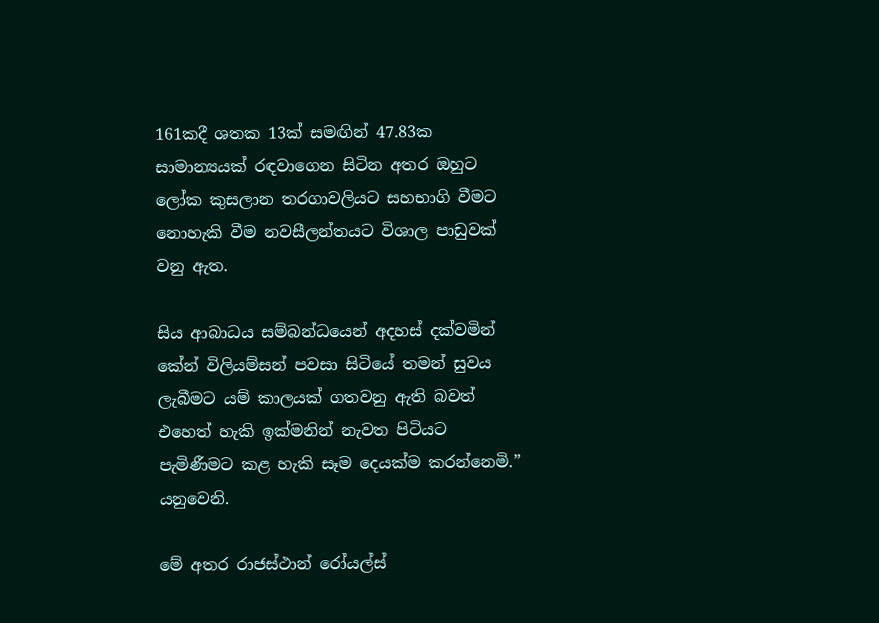161කදී ශතක 13ක් සමඟින් 47.83ක සාමාන්‍යයක් රඳවාගෙන සිටින අතර ඔහුට ලෝක කුසලාන තරගාවලියට සහභාගි වීමට නොහැකි වීම නවසීලන්තයට විශාල පාඩුවක් වනු ඇත.

සිය ආබාධය සම්බන්ධයෙන් අදහස් දක්වමින් කේන් විලියම්සන් පවසා සිටියේ තමන් සුවය ලැබීමට යම් කාලයක් ගතවනු ඇති බවත් එහෙත් හැකි ඉක්මනින් නැවත පිටියට පැමිණීමට කළ හැකි සෑම දෙයක්ම කරන්නෙමි.” යනුවෙනි.

මේ අතර රාජස්ථාන් රෝයල්ස්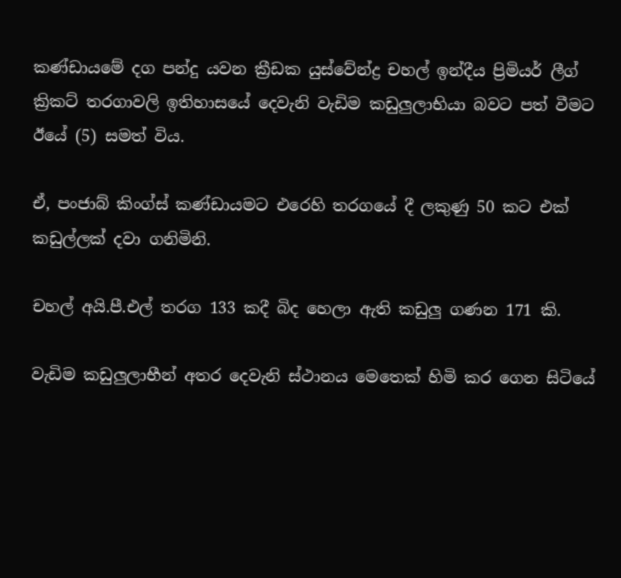කණ්ඩායමේ දග පන්දු යවන ක්‍රීඩක යුස්වේන්ද්‍ර චහල් ඉන්දීය ප්‍රිමියර් ලීග් ක්‍රිකට් තරගාවලි ඉතිහාසයේ දෙවැනි වැඩිම කඩුලුලාභියා බවට පත් වීමට ඊයේ (5) සමත් විය.

ඒ, පංජාබ් කිංග්ස් කණ්ඩායමට එරෙහි තරගයේ දී ලකුණු 50 කට එක් කඩුල්ලක් දවා ගනිමිනි.

චහල් අයි.පී.එල් තරග 133 කදී බිද හෙලා ඇති කඩුලු ගණන 171 කි.

වැඩිම කඩුලුලාභීන් අතර දෙවැනි ස්ථානය මෙතෙක් හිමි කර ගෙන සිටියේ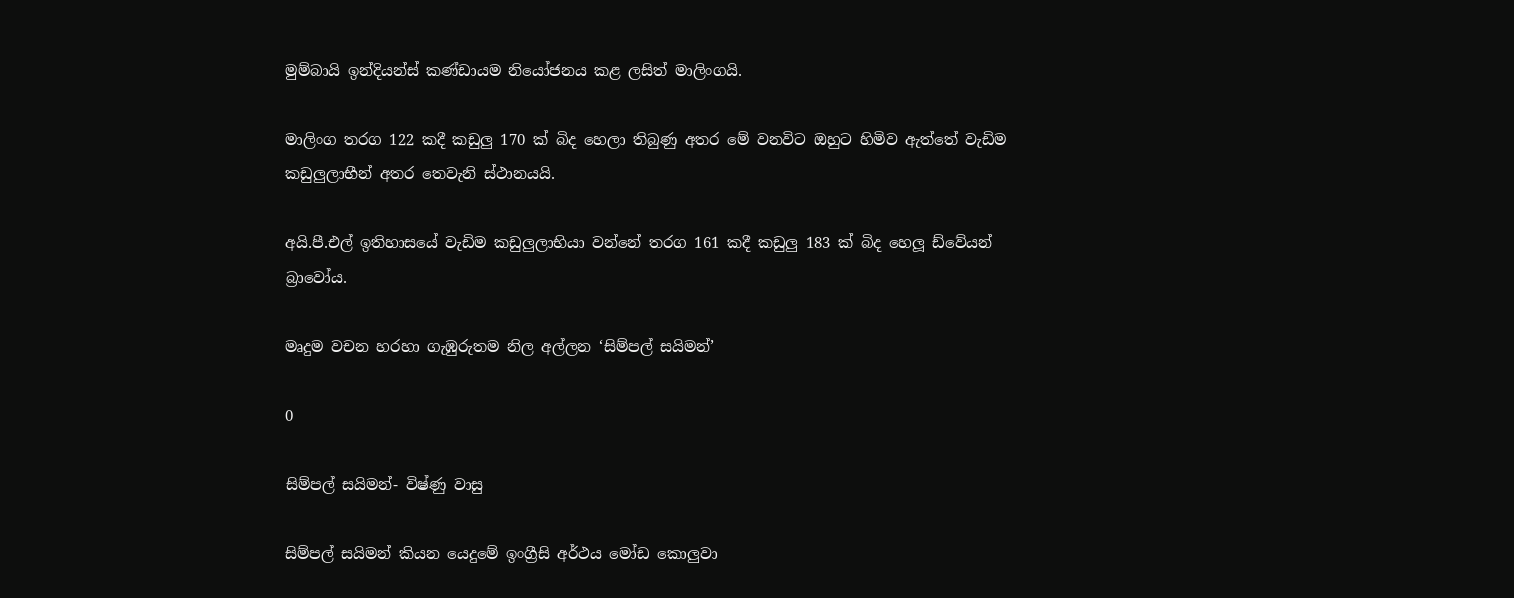මුම්බායි ඉන්දියන්ස් කණ්ඩායම නියෝජනය කළ ලසිත් මාලිංගයි.

මාලිංග තරග 122 කදී කඩුලු 170 ක් බිද හෙලා තිබුණු අතර මේ වනවිට ඔහුට හිමිව ඇත්තේ වැඩිම කඩුලුලාභීන් අතර තෙවැනි ස්ථානයයි.

අයි.පී.එල් ඉතිහාසයේ වැඩිම කඩුලුලාභියා වන්නේ තරග 161 කදී කඩුලු 183 ක් බිද හෙලූ ඩ්වේයන් බ්‍රාවෝය.

මෘදුම වචන හරහා ගැඹුරුතම නිල අල්ලන ‘සිම්පල් සයිමන්’

0

සිම්පල් සයිමන්- විෂ්ණු වාසු

සිම්පල් සයිමන් කියන යෙදුමේ ඉංග්‍රීසි අර්ථය මෝඩ කොලුවා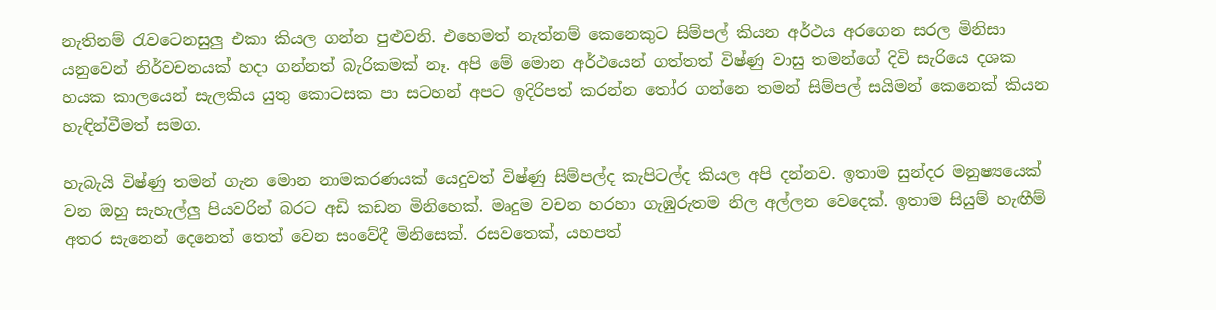නැතිනම් රැවටෙනසුලු එකා කියල ගන්න පුළුවනි. එහෙමත් නැත්නම් කෙනෙකුට සිම්පල් කියන අර්ථය අරගෙන සරල මිනිසා යනුවෙන් නිර්වචනයක් හදා ගන්නත් බැරිකමක් නෑ. අපි මේ මොන අර්ථයෙන් ගත්තත් විෂ්ණු වාසු තමන්ගේ දිවි සැරියෙ දශක හයක කාලයෙන් සැලකිය යුතු කොටසක පා සටහන් අපට ඉදිරිපත් කරන්න තෝර ගන්නෙ තමන් සිම්පල් සයිමන් කෙනෙක් කියන හැඳින්වීමත් සමග.

හැබැයි විෂ්ණු තමන් ගැන මොන නාමකරණයක් යෙදුවත් විෂ්ණු සිම්පල්ද කැපිටල්ද කියල අපි දන්නව. ඉතාම සුන්දර මනුෂ්‍යයෙක් වන ඔහු සැහැල්ලු පියවරින් බරට අඩි කඩන මිනිහෙක්. මෘදුම වචන හරහා ගැඹුරුතම නිල අල්ලන වෙදෙක්. ඉතාම සියුම් හැඟීම් අතර සැනෙන් දෙනෙත් තෙත් වෙන සංවේදී මිනිසෙක්. රසවතෙක්, යහපත්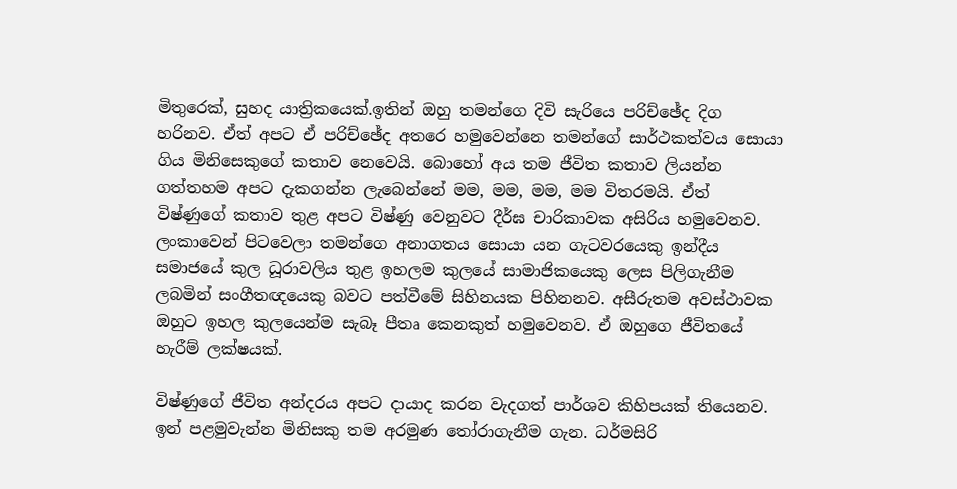මිතුරෙක්, සුහද යාත්‍රිකයෙක්.ඉතින් ඔහු තමන්ගෙ දිවි සැරියෙ පරිච්ඡේද දිග හරිනව. ඒත් අපට ඒ පරිච්ඡේද අතරෙ හමුවෙන්නෙ තමන්ගේ සාර්ථකත්වය සොයා ගිය මිනිසෙකුගේ කතාව නෙවෙයි. බොහෝ අය තම ජීවිත කතාව ලියන්න ගත්තහම අපට දැකගන්න ලැබෙන්නේ මම, මම, මම, මම විතරමයි. ඒත් විෂ්ණුගේ කතාව තුළ අපට විෂ්ණු වෙනුවට දීර්ඝ චාරිකාවක අසිරිය හමුවෙනව. ලංකාවෙන් පිටවෙලා තමන්ගෙ අනාගතය සොයා යන ගැටවරයෙකු ඉන්දීය සමාජයේ කුල ධූරාවලිය තුළ ඉහලම කුලයේ සාමාජිකයෙකු ලෙස පිලිගැනීම ලබමින් සංගීතඥයෙකු බවට පත්වීමේ සිහිනයක පිහිනනව. අසීරුතම අවස්ථාවක ඔහුට ඉහල කුලයෙන්ම සැබෑ පීතෘ කෙනකුත් හමුවෙනව. ඒ ඔහුගෙ ජීවිතයේ හැරීම් ලක්ෂයක්.

විෂ්ණුගේ ජීවිත අන්දරය අපට දායාද කරන වැදගත් පාර්ශව කිහිපයක් තියෙනව. ඉන් පළමුවැන්න මිනිසකු තම අරමුණ තෝරාගැනීම ගැන. ධර්මසිරි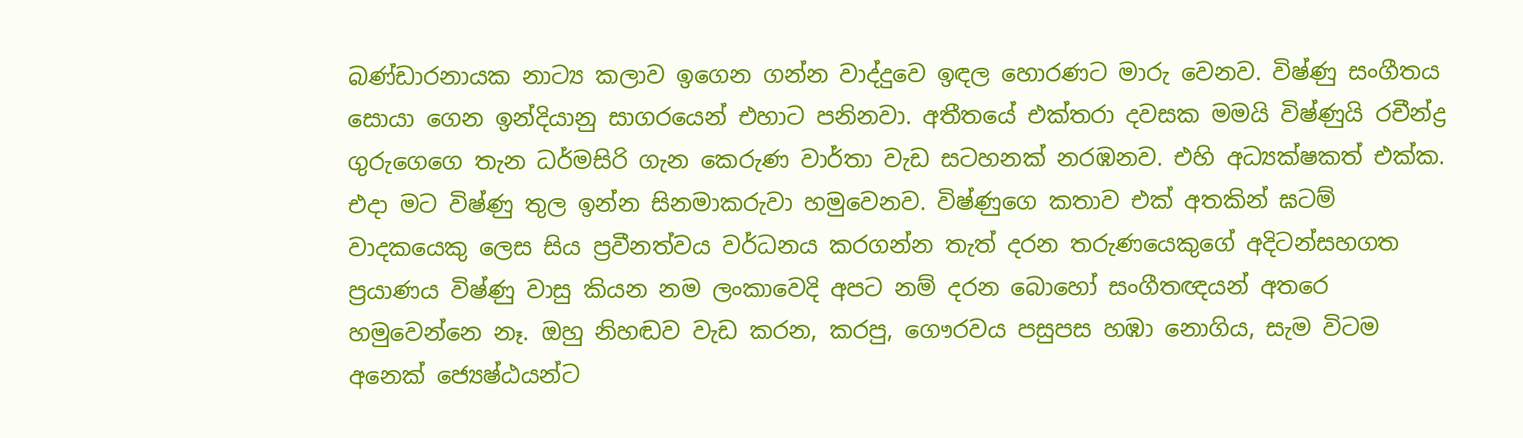බණ්ඩාරනායක නාට්‍ය කලාව ඉගෙන ගන්න වාද්දුවෙ ඉඳල හොරණට මාරු වෙනව. විෂ්ණු සංගීතය සොයා ගෙන ඉන්දියානු සාගරයෙන් එහාට පනිනවා. අතීතයේ එක්තරා දවසක මමයි විෂ්ණුයි රචීන්ද්‍ර ගුරුගෙගෙ තැන ධර්මසිරි ගැන කෙරුණ වාර්තා වැඩ සටහනක් නරඹනව. එහි අධ්‍යක්ෂකත් එක්ක. එදා මට විෂ්ණු තුල ඉන්න සිනමාකරුවා හමුවෙනව. විෂ්ණුගෙ කතාව එක් අතකින් ඝටම් වාදකයෙකු ලෙස සිය ප්‍රවීනත්වය වර්ධනය කරගන්න තැත් දරන තරුණයෙකුගේ අදිටන්සහගත ප්‍රයාණය විෂ්ණු වාසු කියන නම ලංකාවෙදි අපට නම් දරන බොහෝ සංගීතඥයන් අතරෙ හමුවෙන්නෙ නෑ. ඔහු නිහඬව වැඩ කරන, කරපු, ගෞරවය පසුපස හඹා නොගිය, සැම විටම අනෙක් ජ්‍යෙෂ්ඨයන්ට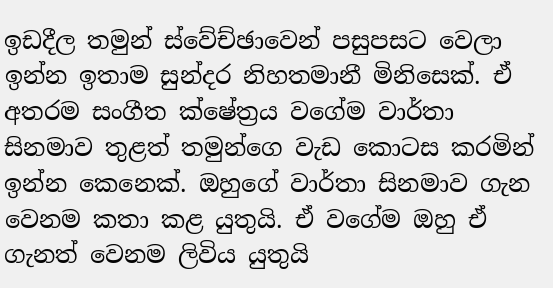ඉඩදීල තමුන් ස්වේච්ඡාවෙන් පසුපසට වෙලා ඉන්න ඉතාම සුන්දර නිහතමානී මිනිසෙක්. ඒ අතරම සංගීත ක්ෂේත්‍රය වගේම වාර්තා සිනමාව තුළත් තමුන්ගෙ වැඩ කොටස කරමින් ඉන්න කෙනෙක්. ඔහුගේ වාර්තා සිනමාව ගැන වෙනම කතා කළ යුතුයි. ඒ වගේම ඔහු ඒ ගැනත් වෙනම ලිවිය යුතුයි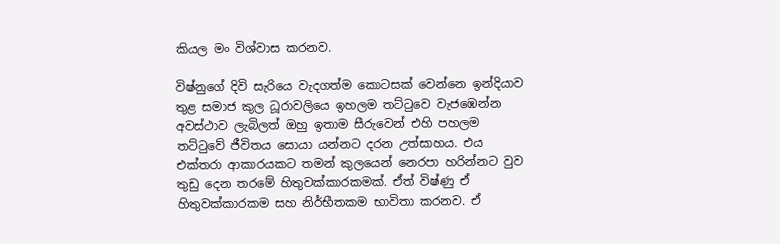කියල මං විශ්වාස කරනව.

විෂ්නුගේ දිවි සැරියෙ වැදගත්ම කොටසක් වෙන්නෙ ඉන්දියාව තුළ සමාජ කුල ධූරාවලියෙ ඉහලම තට්ටුවෙ වැජඹෙන්න අවස්ථාව ලැබිලත් ඔහු ඉතාම සීරුවෙන් එහි පහලම තට්ටුවේ ජීවිතය සොයා යන්නට දරන උත්සාහය. එය එක්තරා ආකාරයකට තමන් කුලයෙන් නෙරපා හරින්නට වුව තුඩු දෙන තරමේ හිතුවක්කාරකමක්. ඒත් විෂ්ණු ඒ හිතුවක්කාරකම සහ නිර්භීතකම භාවිතා කරනව. ඒ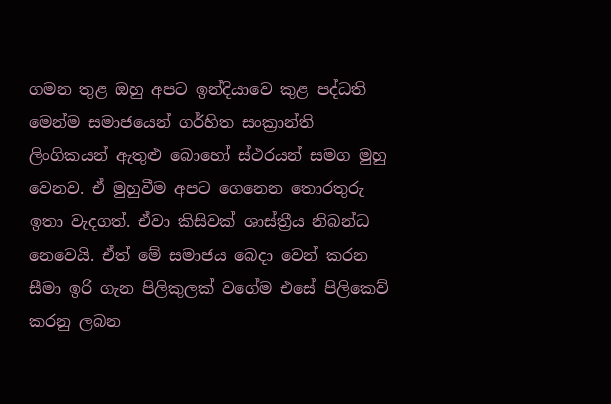ගමන තුළ ඔහු අපට ඉන්දියාවෙ කුළ පද්ධති මෙන්ම සමාජයෙන් ගර්හිත සංක්‍රාන්ති ලිංගිකයන් ඇතුළු බොහෝ ස්ථරයන් සමග මුහු වෙනව. ඒ මුහුවීම අපට ගෙනෙන තොරතුරු ඉතා වැදගත්. ඒවා කිසිවක් ශාස්ත්‍රීය නිබන්ධ නෙවෙයි. ඒත් මේ සමාජය බෙදා වෙන් කරන සීමා ඉරි ගැන පිලිකුලක් වගේම එසේ පිලිකෙව් කරනු ලබන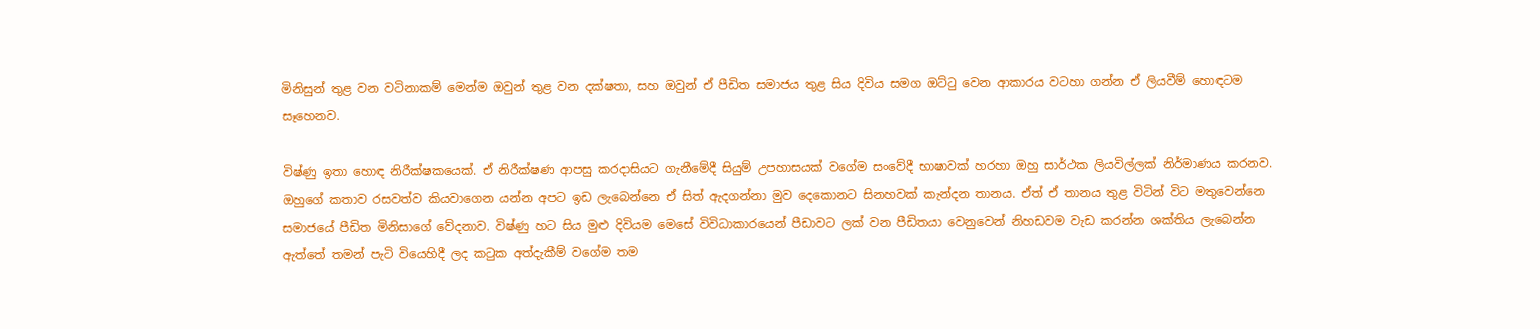මිනිසුන් තුළ වන වටිනාකම් මෙන්ම ඔවුන් තුළ වන දක්ෂතා, සහ ඔවුන් ඒ පීඩිත සමාජය තුළ සිය දිවිය සමග ඔට්ටු වෙන ආකාරය වටහා ගන්න ඒ ලියවීම් හොඳටම සෑහෙනව.

විෂ්ණු ඉතා හොඳ නිරීක්ෂකයෙක්. ඒ නිරීක්ෂණ ආපසු කරදාසියට ගැනීමේදී සියුම් උපහාසයක් වගේම සංවේදී භාෂාවක් හරහා ඔහු සාර්ථක ලියවිල්ලක් නිර්මාණය කරනව. ඔහුගේ කතාව රසවත්ව කියවාගෙන යන්න අපට ඉඩ ලැබෙන්නෙ ඒ සිත් ඇදගන්නා මුව දෙකොනට සිනහවක් කැන්දන තානය. ඒත් ඒ තානය තුළ විටින් විට මතුවෙන්නෙ සමාජයේ පීඩිත මිනිසාගේ වේදනාව. විෂ්ණු හට සිය මුළු දිවියම මෙසේ විවිධාකාරයෙන් පීඩාවට ලක් වන පීඩිතයා වෙනුවෙන් නිහඩවම වැඩ කරන්න ශක්තිය ලැබෙන්න ඇත්තේ තමන් පැටි වියෙහිදී ලද කටුක අත්දැකීම් වගේම තම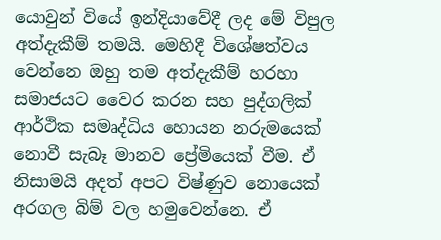යොවුන් වියේ ඉන්දියාවේදී ලද මේ විපුල අත්දැකීම් තමයි. මෙහිදී විශේෂත්වය වෙන්නෙ ඔහු තම අත්දැකීම් හරහා සමාජයට වෛර කරන සහ පුද්ගලික් ආර්ථික සමෘද්ධිය හොයන නරුමයෙක් නොවී සැබෑ මානව ප්‍රේමියෙක් වීම. ඒ නිසාමයි අදත් අපට විෂ්ණුව නොයෙක් අරගල බිම් වල හමුවෙන්නෙ. ඒ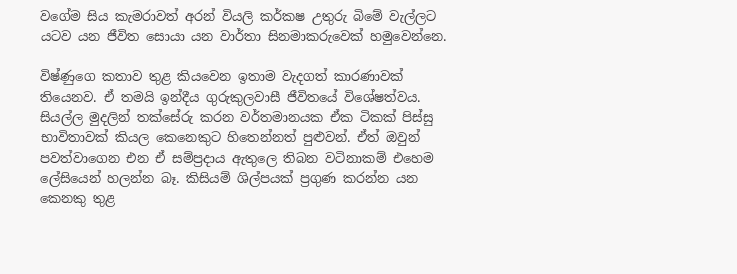වගේම සිය කැමරාවත් අරන් වියලි කර්කෂ උතුරු බිමේ වැල්ලට යටව යන ජීවිත සොයා යන වාර්තා සිනමාකරුවෙක් හමුවෙන්නෙ.

විෂ්ණුගෙ කතාව තුළ කියවෙන ඉතාම වැදගත් කාරණාවක් තියෙනව. ඒ තමයි ඉන්දීය ගුරුකුලවාසී ජීවිතයේ විශේෂත්වය. සියල්ල මුදලින් තක්සේරු කරන වර්තමානයක ඒක ටිකක් පිස්සු භාවිතාවක් කියල කෙනෙකුට හිතෙන්නත් පුළුවන්. ඒත් ඔවුන් පවත්වාගෙන එන ඒ සම්ප්‍රදාය ඇතුලෙ තිබන වටිනාකම් එහෙම ලේසියෙන් හලන්න බෑ. කිසියම් ශිල්පයක් ප්‍රගුණ කරන්න යන කෙනකු තුළ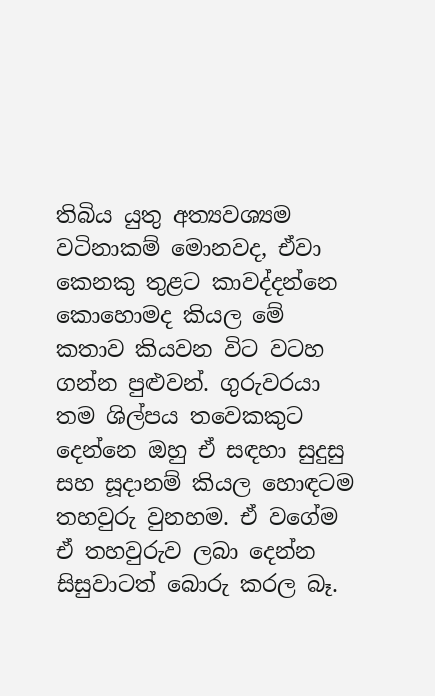තිබිය යුතු අත්‍යවශ්‍යම වටිනාකම් මොනවද, ඒවා කෙනකු තුළට කාවද්දන්නෙ කොහොමද කියල මේ කතාව කියවන විට වටහ ගන්න පුළුවන්. ගුරුවරයා තම ශිල්පය තවෙකකුට දෙන්නෙ ඔහු ඒ සඳහා සුදුසු සහ සූදානම් කියල හොඳටම තහවුරු වුනහම. ඒ වගේම ඒ තහවුරුව ලබා දෙන්න සිසුවාටත් බොරු කරල බෑ.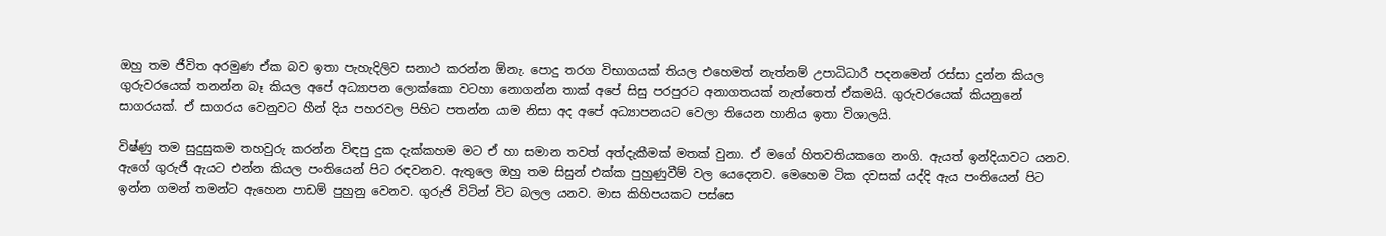ඔහු තම ජීවිත අරමුණ ඒක බව ඉතා පැහැදිලිව සනාථ කරන්න ඕනැ. පොදු තරග විභාගයක් තියල එහෙමත් නැත්නම් උපාධිධාරී පදනමෙන් රස්සා දුන්න කියල ගුරුවරයෙක් තනන්න බෑ කියල අපේ අධ්‍යාපන ලොක්කො වටහා නොගන්න තාක් අපේ සිසු පරපුරට අනාගතයක් නැත්තෙත් ඒකමයි. ගුරුවරයෙක් කියනුනේ සාගරයක්. ඒ සාගරය වෙනුවට හීන් දිය පහරවල පිහිට පතන්න යාම නිසා අද අපේ අධ්‍යාපනයට වෙලා තියෙන හානිය ඉතා විශාලයි.

විෂ්ණු තම සුදුසුකම තහවුරු කරන්න විඳපු දුක දැක්කහම මට ඒ හා සමාන තවත් අත්දැකීමක් මතක් වුනා. ඒ මගේ හිතවතියකගෙ නංගි. ඇයත් ඉන්දියාවට යනව. ඇගේ ගුරුජී ඇයට එන්න කියල පංතියෙන් පිට රඳවනව. ඇතුලෙ ඔහු තම සිසුන් එක්ක පුහුණුවීම් වල යෙදෙනව. මෙහෙම ටික දවසක් යද්දි ඇය පංතියෙන් පිට ඉන්න ගමන් තමන්ට ඇහෙන පාඩම් පුහුනු වෙනව. ගුරුජි විටින් විට බලල යනව. මාස කිහිපයකට පස්සෙ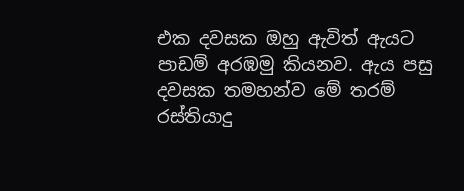එක දවසක ඔහු ඇවිත් ඇයට පාඩම් අරඹමු කියනව. ඇය පසු දවසක තමහන්ව මේ තරම් රස්තියාදු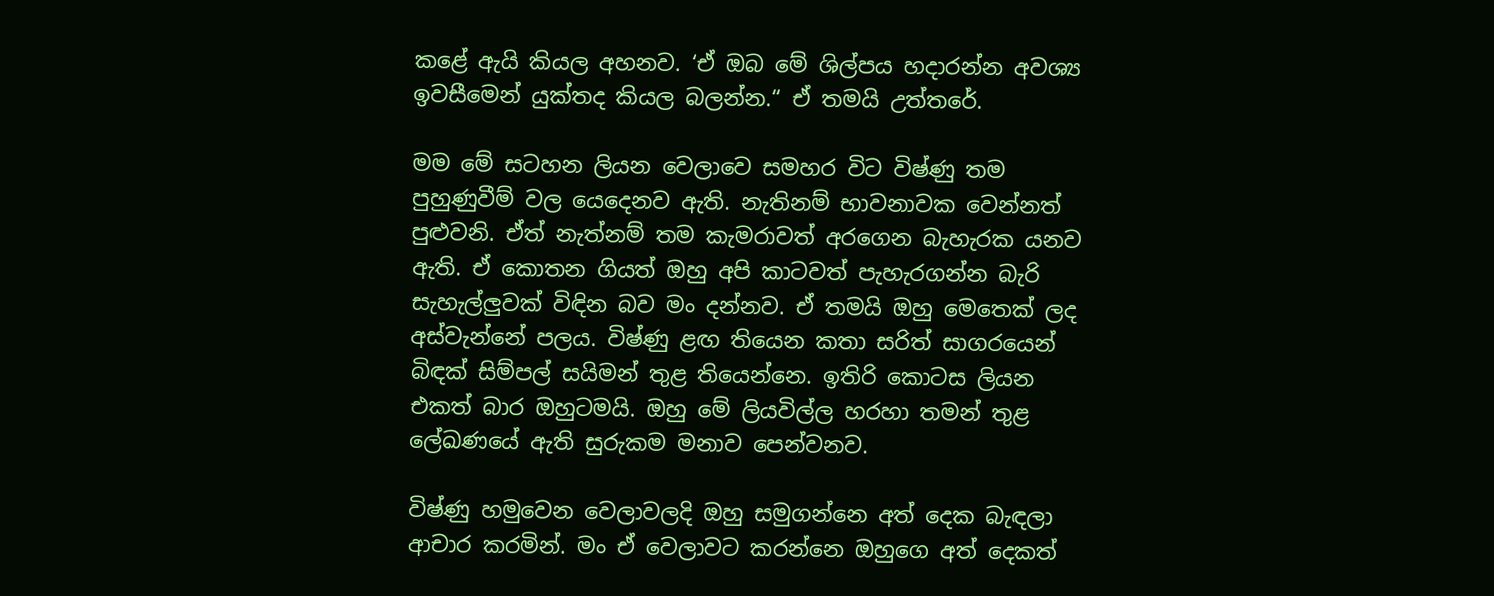කළේ ඇයි කියල අහනව. ‘ඒ ඔබ මේ ශිල්පය හදාරන්න අවශ්‍ය ඉවසීමෙන් යුක්තද කියල බලන්න.“ ඒ තමයි උත්තරේ.

මම මේ සටහන ලියන වෙලාවෙ සමහර විට විෂ්ණු තම පුහුණුවීම් වල යෙදෙනව ඇති. නැතිනම් භාවනාවක වෙන්නත් පුළුවනි. ඒත් නැත්නම් තම කැමරාවත් අරගෙන බැහැරක යනව ඇති. ඒ කොතන ගියත් ඔහු අපි කාටවත් පැහැරගන්න බැරි සැහැල්ලුවක් විඳින බව මං දන්නව. ඒ තමයි ඔහු මෙතෙක් ලද අස්වැන්නේ පලය. විෂ්ණු ළඟ තියෙන කතා සරිත් සාගරයෙන් බිඳක් සිම්පල් සයිමන් තුළ තියෙන්නෙ. ඉතිරි කොටස ලියන එකත් බාර ඔහුටමයි. ඔහු මේ ලියවිල්ල හරහා තමන් තුළ ලේඛණයේ ඇති සුරුකම මනාව පෙන්වනව.

විෂ්ණු හමුවෙන වෙලාවලදි ඔහු සමුගන්නෙ අත් දෙක බැඳලා ආචාර කරමින්. මං ඒ වෙලාවට කරන්නෙ ඔහුගෙ අත් දෙකත්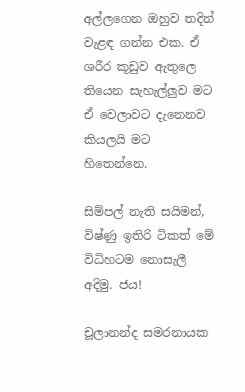අල්ලගෙන ඔහුව තදින් වැළඳ ගන්න එක. ඒ ශරීර කූඩුව ඇතුලෙ තියෙන සැහැල්ලුව මට ඒ වෙලාවට දැනෙනව කියලයි මට හිතෙන්නෙ.

සිම්පල් නැති සයිමන්, විෂ්ණු ඉතිරි ටිකත් මේ විධිහටම නොසැලී අදිමු. ජය!

චූලානන්ද සමරනායක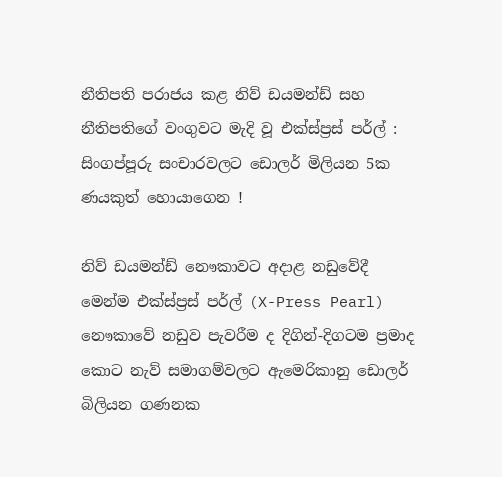නීතිපති පරාජය කළ නිව් ඩයමන්ඩ් සහ නීතිපතිගේ වංගුවට මැදි වූ එක්ස්ප්‍රස් පර්ල් : සිංගප්පූරු සංචාරවලට ඩොලර් මිලියන 5ක ණයකුත් හොයාගෙන !

නිව් ඩයමන්ඩ් නෞකාවට අදාළ නඩුවේදී මෙන්ම එක්ස්ප්‍රස් පර්ල් (X-Press Pearl) නෞකාවේ නඩුව පැවරීම ද දිගින්-දිගටම ප්‍රමාද කොට නැව් සමාගම්වලට ඇමෙරිකානු ඩොලර් බිලියන ගණනක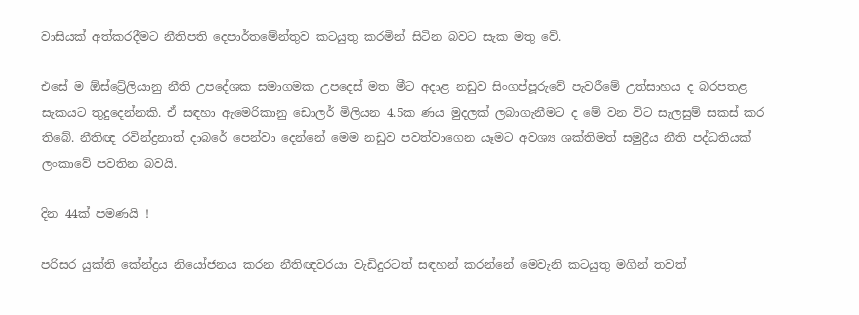වාසියක් අත්කරදීමට නීතිපති දෙපාර්තමේන්තුව කටයුතු කරමින් සිටින බවට සැක මතු වේ.

එසේ ම ඕස්ට්‍රේලියානු නීති උපදේශක සමාගමක උපදෙස් මත මීට අදාළ නඩුව සිංගප්පූරුවේ පැවරීමේ උත්සාහය ද බරපතළ සැකයට තුදුදෙන්නකි. ඒ සඳහා ඇමෙරිකානු ඩොලර් මිලියන 4.5ක ණය මුදලක් ලබාගැනීමට ද මේ වන විට සැලසුම් සකස් කර තිබේ. නීතිඥ රවින්ද්‍රනාත් දාබරේ පෙන්වා දෙන්නේ මෙම නඩුව පවත්වාගෙන යෑමට අවශ්‍ය ශක්තිමත් සමුද්‍රීය නීති පද්ධතියක් ලංකාවේ පවතින බවයි.

දින 44ක් පමණයි !

පරිසර යුක්ති කේන්ද්‍රය නියෝජනය කරන නීතිඥවරයා වැඩිදුරටත් සඳහන් කරන්නේ මෙවැනි කටයුතු මගින් තවත්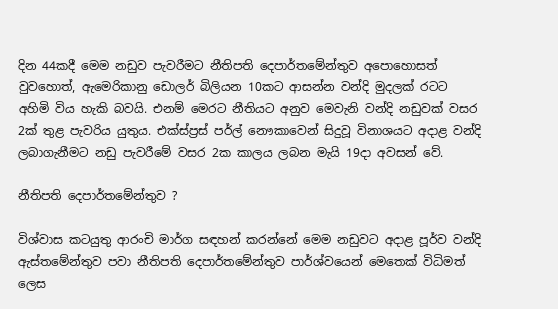දින 44කදී මෙම නඩුව පැවරීමට නීතිපති දෙපාර්තමේන්තුව අපොහොසත් වුවහොත්, ඇමෙරිකානු ඩොලර් බිලියන 10කට ආසන්න වන්දි මුදලක් රටට අහිමි විය හැකි බවයි. එනම් මෙරට නීතියට අනුව මෙවැනි වන්දි නඩුවක් වසර 2ක් තුළ පැවරිය යුතුය. එක්ස්ප්‍රස් පර්ල් නෞකාවෙන් සිදුවූ විනාශයට අදාළ වන්දි ලබාගැනීමට නඩු පැවරීමේ වසර 2ක කාලය ලබන මැයි 19දා අවසන් වේ.

නීතිපති දෙපාර්තමේන්තුව ?

විශ්වාස කටයුතු ආරංචි මාර්ග සඳහන් කරන්නේ මෙම නඩුවට අදාළ පූර්ව වන්දි ඇස්තමේන්තුව පවා නීතිපති දෙපාර්තමේන්තුව පාර්ශ්වයෙන් මෙතෙක් විධිමත් ලෙස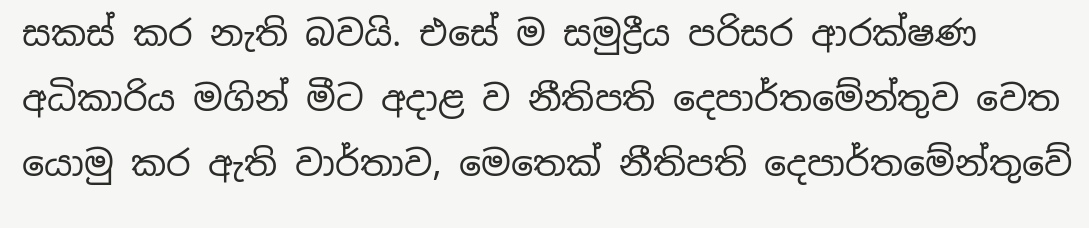සකස් කර නැති බවයි. එසේ ම සමුද්‍රීය පරිසර ආරක්ෂණ අධිකාරිය මගින් මීට අදාළ ව නීතිපති දෙපාර්තමේන්තුව වෙත යොමු කර ඇති වාර්තාව, මෙතෙක් නීතිපති දෙපාර්තමේන්තුවේ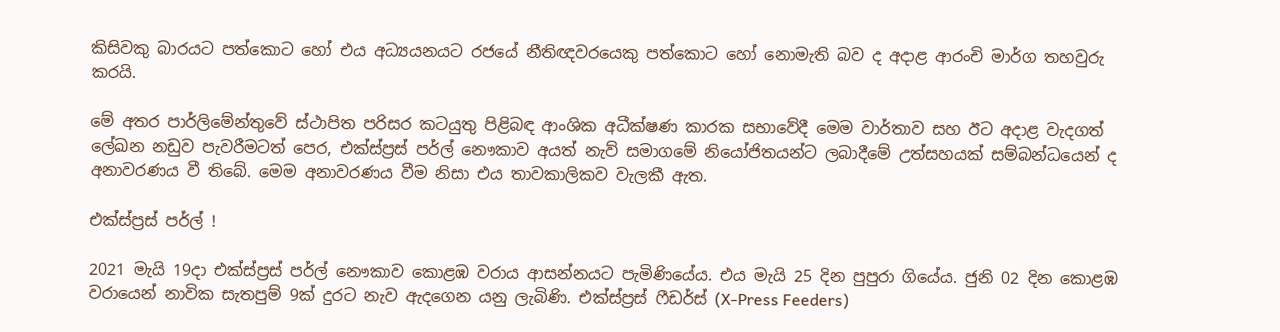කිසිවකු බාරයට පත්කොට හෝ එය අධ්‍යයනයට රජයේ නීතිඥවරයෙකු පත්කොට හෝ නොමැති බව ද අදාළ ආරංචි මාර්ග තහවුරු කරයි.

මේ අතර පාර්ලිමේන්තුවේ ස්ථාපිත පරිසර කටයුතු පිළිබඳ ආංශික අධීක්ෂණ කාරක සභාවේදී මෙම වාර්තාව සහ ඊට අදාළ වැදගත් ලේඛන නඩුව පැවරීමටත් පෙර, එක්ස්ප්‍රස් පර්ල් නෞකාව අයත් නැව් සමාගමේ නියෝජිතයන්ට ලබාදීමේ උත්සහයක් සම්බන්ධයෙන් ද අනාවරණය වී තිබේ. මෙම අනාවරණය වීම නිසා එය තාවකාලිකව වැලකී ඇත.

එක්ස්ප්‍රස් පර්ල් !

2021 මැයි 19දා එක්ස්ප්‍රස් පර්ල් නෞකාව කොළඹ වරාය ආසන්නයට පැමිණියේය. එය මැයි 25 දින පුපුරා ගියේය. ජුනි 02 දින කොළඹ වරායෙන් නාවික සැතපුම් 9ක් දුරට නැව ඇදගෙන යනු ලැබිණි. එක්ස්ප්‍රස් ෆීඩර්ස් (X-Press Feeders)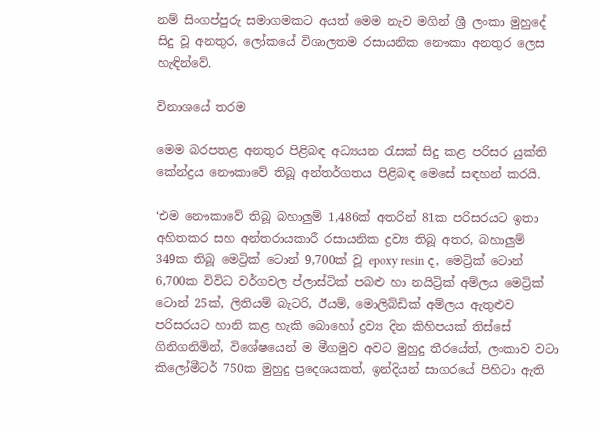නම් සිංගප්පුරු සමාගමකට අයත් මෙම නැව මගින් ශ්‍රී ලංකා මුහුදේ සිදු වූ අනතුර, ලෝකයේ විශාලතම රසායනික නෞකා අනතුර ලෙස හැඳින්වේ.

විනාශයේ තරම

මෙම බරපතළ අනතුර පිළිබඳ අධ්‍යයන රැසක් සිදු කළ පරිසර යුක්ති කේන්ද්‍රය නෞකාවේ තිබූ අන්තර්ගතය පිළිබඳ මෙසේ සඳහන් කරයි.

‘එම නෞකාවේ තිබූ බහාලුම් 1,486ක් අතරින් 81ක පරිසරයට ඉතා අහිතකර සහ අන්තරායකාරී රසායනික ද්‍රව්‍ය තිබූ අතර, බහාලුම් 349ක තිබූ මෙට්‍රික් ටොන් 9,700ක් වූ epoxy resin ද, මෙට්‍රික් ටොන් 6,700ක විවිධ වර්ගවල ප්ලාස්ටික් පබළු හා නයිට්‍රික් අම්ලය මෙට්‍රික් ටොන් 25ක්, ලිතියම් බැටරි, ඊයම්, මොලිබ්ඩික් අම්ලය ඇතුළුව පරිසරයට හානි කළ හැකි බොහෝ ද්‍රව්‍ය දින කිහිපයක් තිස්සේ ගිනිගනිමින්, විශේෂයෙන් ම මීගමුව අවට මුහුදු තීරයේත්, ලංකාව වටා කිලෝමීටර් 750ක මුහුදු ප්‍රදෙශයකත්, ඉන්දියන් සාගරයේ පිහිටා ඇති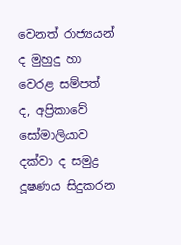වෙනත් රාජ්‍යයන් ද මුහුදු හා වෙරළ සම්පත් ද, අප්‍රිකාවේ සෝමාලියාව දක්වා ද සමුද්‍ර දූෂණය සිදුකරන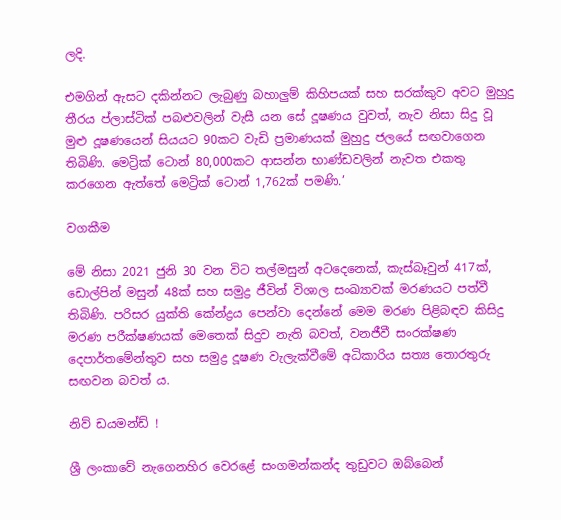ලදි.

එමගින් ඇසට දකින්නට ලැබුණු බහාලුම් කිහිපයක් සහ සරක්කුව අවට මුහුදු තීරය ප්ලාස්ටික් පබළුවලින් වැසී යන සේ දූෂණය වුවත්, නැව නිසා සිදු වූ මුළු දූෂණයෙන් සියයට 90කට වැඩි ප්‍රමාණයක් මුහුදු ජලයේ සඟවාගෙන තිබිණි. මෙට්‍රික් ටොන් 80,000කට ආසන්න භාණ්ඩවලින් නැවත එකතු කරගෙන ඇත්තේ මෙට්‍රික් ටොන් 1,762ක් පමණි.’

වගකීම

මේ නිසා 2021 ජුනි 30 වන විට තල්මසුන් අටදෙනෙක්, කැස්බෑවුන් 417ක්, ඩොල්පින් මසුන් 48ක් සහ සමුද්‍ර ජීවින් විශාල සංඛ්‍යාවක් මරණයට පත්වී තිබිණි. පරිසර යුක්ති කේන්ද්‍රය පෙන්වා දෙන්නේ මෙම මරණ පිළිබඳව කිසිදු මරණ පරීක්ෂණයක් මෙතෙක් සිදුව නැති බවත්, වනජීවී සංරක්ෂණ දෙපාර්තමේන්තුව සහ සමුද්‍ර දූෂණ වැලැක්වීමේ අධිකාරිය සත්‍ය තොරතුරු සඟවන බවත් ය.

නිව් ඩයමන්ඩ් !

ශ්‍රී ලංකාවේ නැගෙනහිර වෙරළේ සංගමන්කන්ද තුඩුවට ඔබ්බෙන්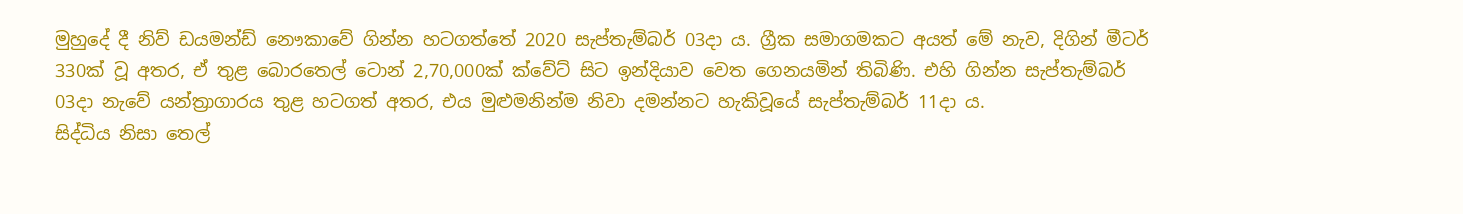මුහුදේ දී නිව් ඩයමන්ඩ් නෞකාවේ ගින්න හටගත්තේ 2020 සැප්තැම්බර් 03දා ය. ග්‍රීක සමාගමකට අයත් මේ නැව, දිගින් මීටර් 330ක් වූ අතර, ඒ තුළ බොරතෙල් ටොන් 2,70,000ක් ක්වේට් සිට ඉන්දියාව වෙත ගෙනයමින් තිබිණි. එහි ගින්න සැප්තැම්බර් 03දා නැවේ යන්ත්‍රාගාරය තුළ හටගත් අතර, එය මුළුමනින්ම නිවා දමන්නට හැකිවූයේ සැප්තැම්බර් 11දා ය.
සිද්ධිය නිසා තෙල්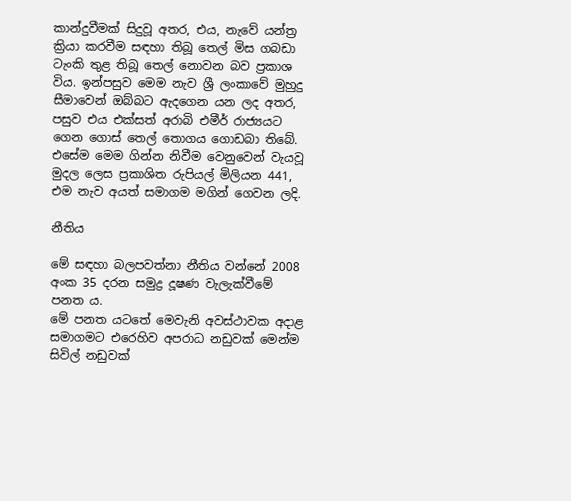කාන්දුවීමක් සිදුවූ අතර, එය, නැවේ යන්ත්‍ර ක්‍රියා කරවීම සඳහා තිබූ තෙල් මිස ගබඩා ටැංකි තුළ තිබූ තෙල් නොවන බව ප්‍රකාශ විය. ඉන්පසුව මෙම නැව ශ්‍රී ලංකාවේ මුහුදු සීමාවෙන් ඔබ්බට ඇදගෙන යන ලද අතර, පසුව එය එක්සත් අරාබි එමීර් රාජ්‍යයට ගෙන ගොස් තෙල් තොගය ගොඩබා තිබේ.
එසේම මෙම ගින්න නිවීම වෙනුවෙන් වැයවූ මුදල ලෙස ප්‍රකාශිත රුපියල් මිලියන 441, එම නැව අයත් සමාගම මගින් ගෙවන ලදි.

නීතිය

මේ සඳහා බලපවත්නා නීතිය වන්නේ 2008 අංක 35 දරන සමුද්‍ර දූෂණ වැලැක්වීමේ පනත ය.
මේ පනත යටතේ මෙවැනි අවස්ථාවක අදාළ සමාගමට එරෙහිව අපරාධ නඩුවක් මෙන්ම සිවිල් නඩුවක්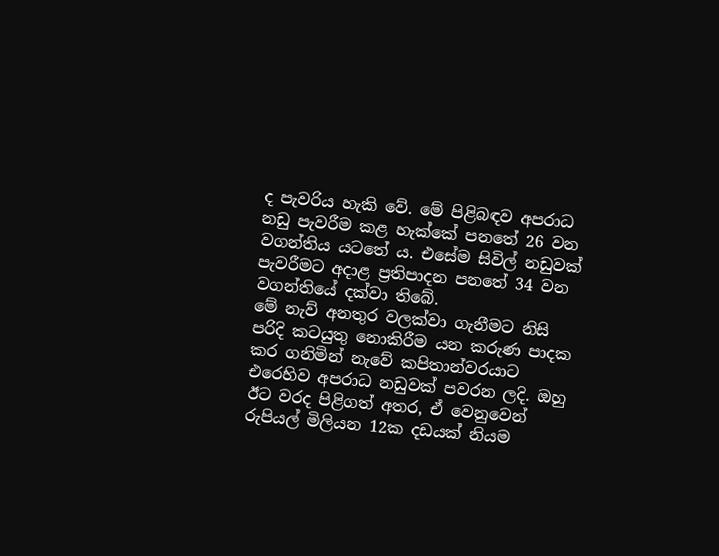ද පැවරිය හැකි වේ. මේ පිළිබඳව අපරාධ නඩු පැවරීම කළ හැක්කේ පනතේ 26 වන වගන්තිය යටතේ ය. එසේම සිවිල් නඩුවක් පැවරීමට අදාළ ප්‍රතිපාදන පනතේ 34 වන වගන්‍තියේ දක්වා තිබේ.
මේ නැව් අනතුර වලක්වා ගැනීමට නිසි පරිදි කටයුතු නොකිරීම යන කරුණ පාදක කර ගනිමින් නැවේ කපිතාන්වරයාට එරෙහිව අපරාධ නඩුවක් පවරන ලදි. ඔහු ඊට වරද පිළිගත් අතර, ඒ වෙනුවෙන් රුපියල් මිලියන 12ක දඩයක් නියම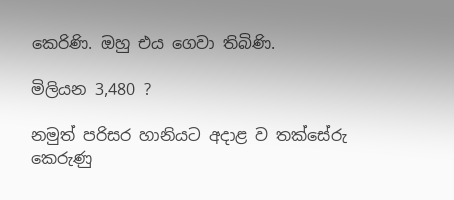කෙරිණි. ඔහු එය ගෙවා තිබිණි.

මිලියන 3,480 ?

නමුත් පරිසර හානියට අදාළ ව තක්සේරු කෙරුණු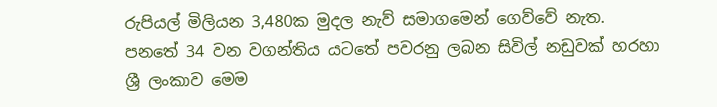රුපියල් මිලියන 3,480ක මුදල නැව් සමාගමෙන් ගෙව්වේ නැත. පනතේ 34 වන වගන්තිය යටතේ පවරනු ලබන සිවිල් නඩුවක් හරහා ශ්‍රී ලංකාව මෙම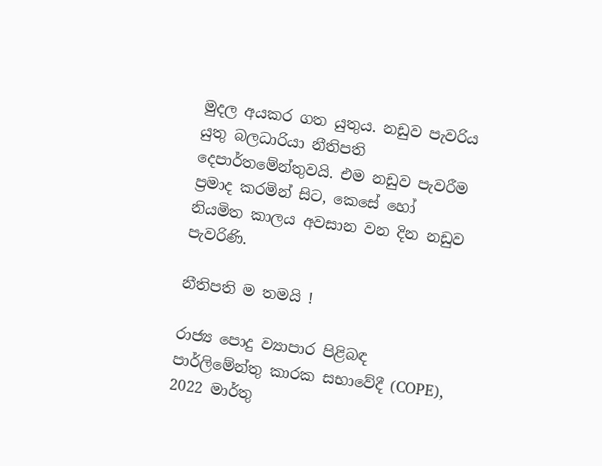මුදල අයකර ගත යුතුය. නඩුව පැවරිය යුතු බලධාරියා නීතිපති දෙපාර්තමේන්තුවයි. එම නඩුව පැවරීම ප්‍රමාද කරමින් සිට, කෙසේ හෝ නියමිත කාලය අවසාන වන දින නඩුව පැවරිණි.

නීතිපති ම තමයි !

රාජ්‍ය පොදු ව්‍යාපාර පිළිබඳ පාර්ලිමේන්තු කාරක සභාවේදී (COPE), 2022 මාර්තු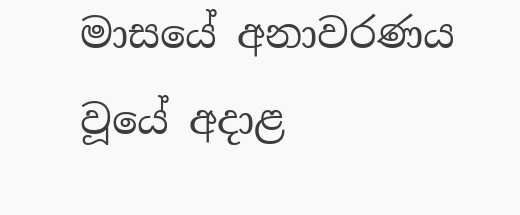මාසයේ අනාවරණය වූයේ අදාළ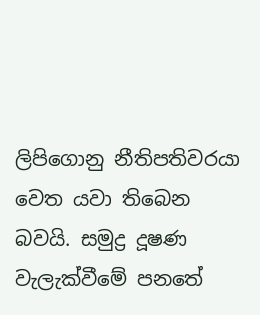ලිපිගොනු නීතිපතිවරයා වෙත යවා තිබෙන බවයි. සමුද්‍ර දූෂණ වැලැක්වීමේ පනතේ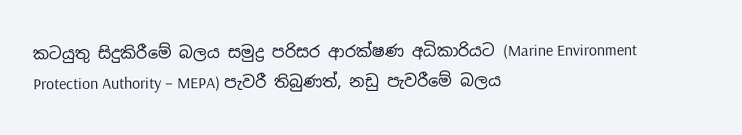කටයුතු සිදුකිරීමේ බලය සමුද්‍ර පරිසර ආරක්ෂණ අධිකාරියට (Marine Environment Protection Authority – MEPA) පැවරී තිබුණත්, නඩු පැවරීමේ බලය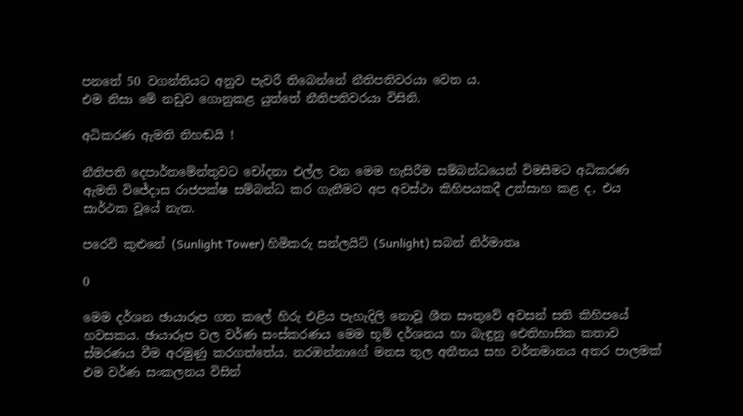පනතේ 50 වගන්තියට අනුව පැවරී තිබෙන්නේ නීතිපතිවරයා වෙත ය.
එම නිසා මේ නඩුව ගොනුකළ යුත්තේ නීතිපතිවරයා විසිනි.

අධිකරණ ඇමති නිහඬයි !

නීතිපති දෙපාර්තමේන්තුවට චෝදනා එල්ල වන මෙම හැසිරීම සම්බන්ධයෙන් විමසීමට අධිකරණ ඇමති විජේදාස රාජපක්ෂ සම්බන්ධ කර ගැනීමට අප අවස්ථා කිහිපයකදී උත්සාහ කළ ද, එය සාර්ථක වූයේ නැත.

පරෙවි කුළුනේ (Sunlight Tower) හිමිකරු සන්ලයිට් (Sunlight) සබන් නිර්මාතෘ

0

මෙම දර්ශන ඡායාරූප ගත කලේ හිරු එළිය පැහැදිලි නොවූ ශීත සෟතුවේ අවසන් සති කිහිපයේ හවසකය. ඡායාරූප වල වර්ණ සංස්කරණය මෙම භූමි දර්ශනය හා බැඳුනු ඓතිහාසික කතාව ස්මරණය වීම අරමුණු කරගත්තේය. නරඹන්නාගේ මනස තුල අතීතය සහ වර්තමානය අතර පාලමක් එම වර්ණ සංකලනය විසින්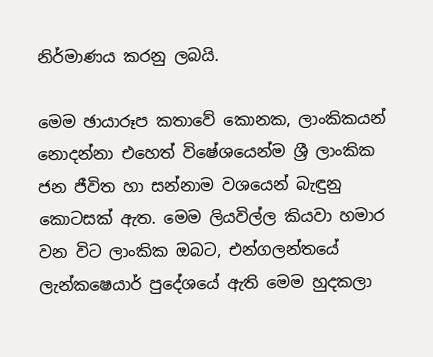නිර්මාණය කරනු ලබයි.

මෙම ඡායාරූප කතාවේ කොනක, ලාංකිකයන් නොදන්නා එහෙත් විෂේශයෙන්ම ශ්‍රී ලාංකික ජන ජීවිත හා සන්නාම වශයෙන් බැඳුනු කොටසක් ඇත. මෙම ලියවිල්ල කියවා හමාර වන විට ලාංකික ඔබට, එන්ගලන්තයේ ලැන්කෂෙයාර් පුදේශයේ ඇති මෙම හුදකලා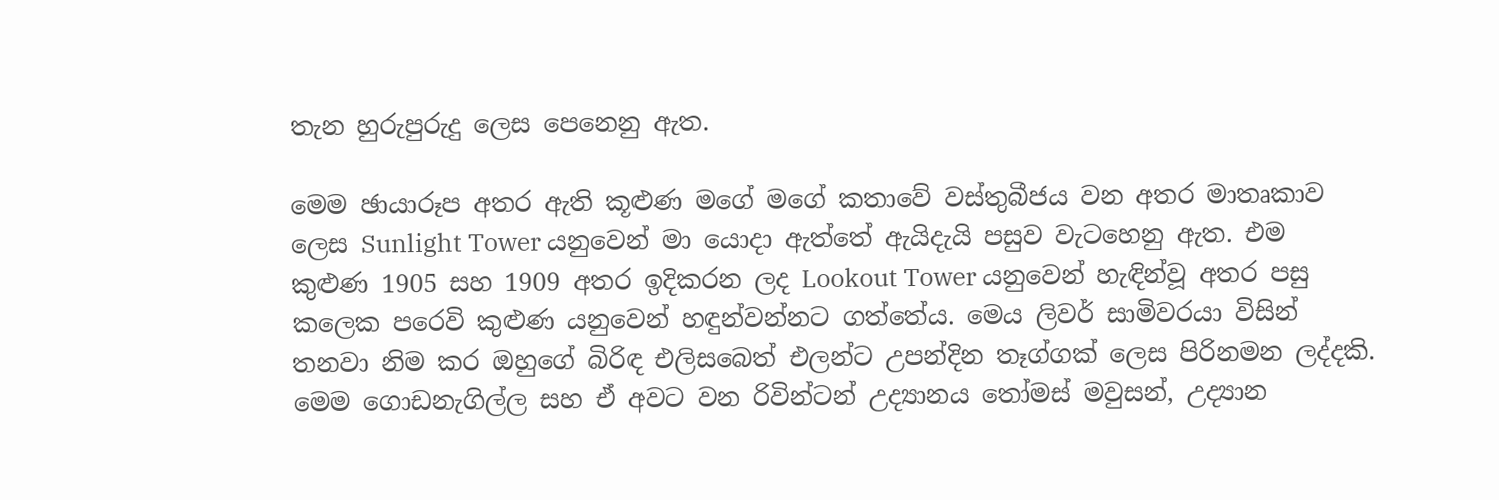තැන හුරුපුරුදු ලෙස පෙනෙනු ඇත.

මෙම ඡායාරූප අතර ඇති කූළුණ මගේ මගේ කතාවේ වස්තුබීජය වන අතර මාතෘකාව ලෙස Sunlight Tower යනුවෙන් මා යොදා ඇත්තේ ඇයිදැයි පසුව වැටහෙනු ඇත. එම කුළුණ 1905 සහ 1909 අතර ඉදිකරන ලද Lookout Tower යනුවෙන් හැඳින්වූ අතර පසු කලෙක පරෙවි කුළුණ යනුවෙන් හඳුන්වන්නට ගත්තේය. මෙය ලිවර් සාමිවරයා විසින් තනවා නිම කර ඔහුගේ බිරිඳ එලිසබෙත් එලන්ට උපන්දින තෑග්ගක් ලෙස පිරිනමන ලද්දකි. මෙම ගොඩනැගිල්ල සහ ඒ අවට වන රිවින්ටන් උද්‍යානය තෝමස් මවුසන්, උද්‍යාන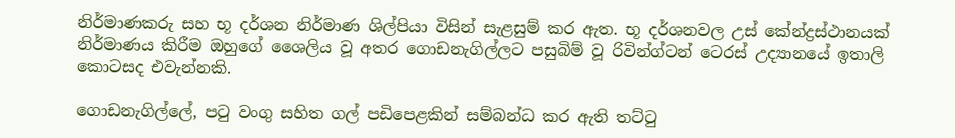නිර්මාණකරු සහ භූ දර්ශන නිර්මාණ ශිල්පියා විසින් සැළසුම් කර ඇත. භූ දර්ශනවල උස් කේන්ද්‍රස්ථානයක් නිර්මාණය කිරීම ඔහුගේ ශෛලිය වූ අතර ගොඩනැගිල්ලට පසුබිම් වූ රිවින්ග්ටන් ටෙරස් උද්‍යානයේ ඉතාලි කොටසද එවැන්නකි.

ගොඩනැගිල්ලේ, පටු වංගු සහිත ගල් පඩිපෙළකින් සම්බන්ධ කර ඇති තට්ටු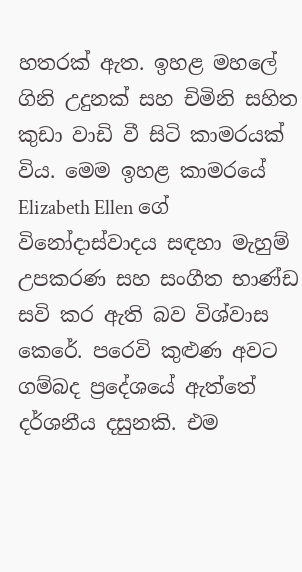හතරක් ඇත. ඉහළ මහලේ ගිනි උදුනක් සහ චිමිනි සහිත කුඩා වාඩි වී සිටි කාමරයක් විය. මෙම ඉහළ කාමරයේ Elizabeth Ellen ගේ විනෝදාස්වාදය සඳහා මැහුම් උපකරණ සහ සංගීත භාණ්ඩ සවි කර ඇති බව විශ්වාස කෙරේ. පරෙවි කුළුණ අවට ගම්බද ප්‍රදේශයේ ඇත්තේ දර්ශනීය දසුනකි. එම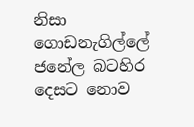නිසා ගොඩනැගිල්ලේ ජනේල බටහිර දෙසට නොව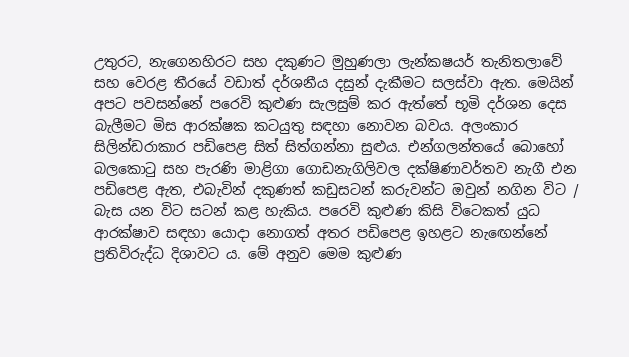උතුරට, නැගෙනහිරට සහ දකුණට මුහුණලා ලැන්කෂයර් තැනිතලාවේ සහ වෙරළ තීරයේ වඩාත් දර්ශනීය දසුන් දැකීමට සලස්වා ඇත. මෙයින් අපට පවසන්නේ පරෙවි කුළුණ සැලසුම් කර ඇත්තේ භූමි දර්ශන දෙස බැලීමට මිස ආරක්ෂක කටයුතු සඳහා නොවන බවය. අලංකාර සිලින්ඩරාකාර පඩිපෙළ සිත් සිත්ගන්නා සුළුය. එන්ගලන්තයේ බොහෝ බලකොටු සහ පැරණි මාළිගා ගොඩනැගිලිවල දක්ෂිණාවර්තව නැගී එන පඩිපෙළ ඇත, එබැවින් දකුණත් කඩුසටන් කරුවන්ට ඔවුන් නගින විට / බැස යන විට සටන් කළ හැකිය. පරෙවි කුළුණ කිසි විටෙකත් යුධ ආරක්ෂාව සඳහා යොදා නොගත් අතර පඩිපෙළ ඉහළට නැඟෙන්නේ ප්‍රතිවිරුද්ධ දිශාවට ය. මේ අනුව මෙම කුළුණ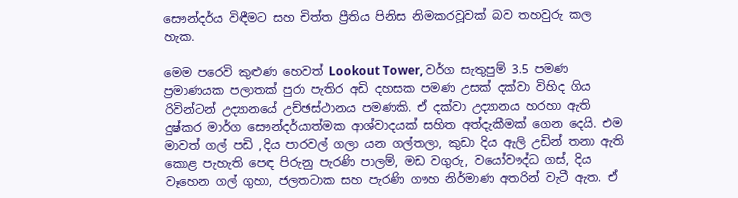සෞන්දර්ය විඳීමට සහ චිත්ත ප්‍රීතිය පිනිස නිමකරවූවක් බව තහවුරු කල හැක.

මෙම පරෙවි කුළුණ හෙවත් Lookout Tower, වර්ග සැතුපුම් 3.5 පමණ ප්‍රමාණයක පලාතක් පුරා පැතිර අඩි දහසක පමණ උසක් දක්වා විහිද ගිය රිවින්ටන් උද්‍යානයේ උච්ඡස්ථානය පමණකි. ඒ දක්වා උද්‍යානය හරහා ඇති දුෂ්කර මාර්ග සෞන්දර්යාත්මක ආශ්වාදයක් සහිත අත්දැකීමක් ගෙන දෙයි. එම මාවත් ගල් පඩි ,දිය පාරවල් ගලා යන ගල්තලා, කුඩා දිය ඇලි උඩින් තනා ඇති කොළ පැහැති පෙඳ පිරුනු පැරණි පාලම්, මඩ වගුරු, වයෝවෟද්ධ ගස්, දිය වෑහෙන ගල් ගුහා, ජලතටාක සහ පැරණි ගෟහ නිර්මාණ අතරින් වැටී ඇත. ඒ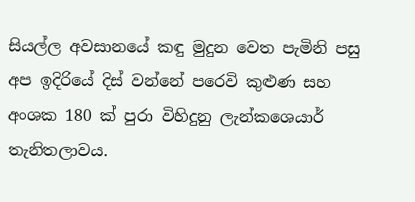සියල්ල අවසානයේ කඳු මුදුන වෙත පැමිනි පසු අප ඉදිරියේ දිස් වන්නේ පරෙවි කුළුණ සහ අංශක 180 ක් පුරා විහිදුනු ලැන්කශෙයාර් තැනිතලාවය.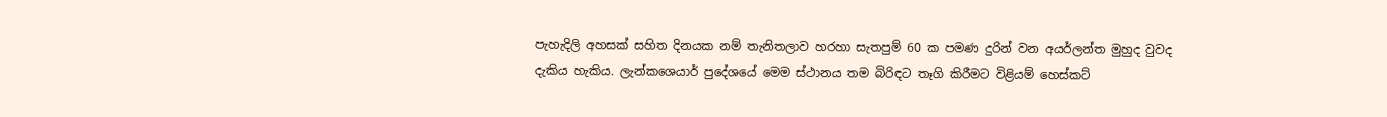පැහැදිලි අහසක් සහිත දිනයක නම් තැනිතලාව හරහා සැතපුම් 60 ක පමණ දුරින් වන අයර්ලන්ත මුහුද වුවද දැකිය හැකිය. ලැන්කශෙයාර් පුදේශයේ මෙම ස්ථානය තම බිරිඳට තෑගි කිරීමට විළියම් හෙස්කට්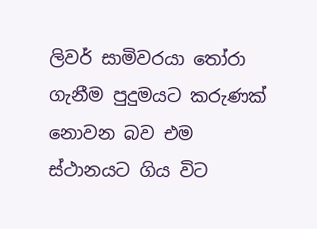ලිවර් සාමිවරයා තෝරා ගැනීම පුදුමයට කරුණක් නොවන බව එම ස්ථානයට ගිය විට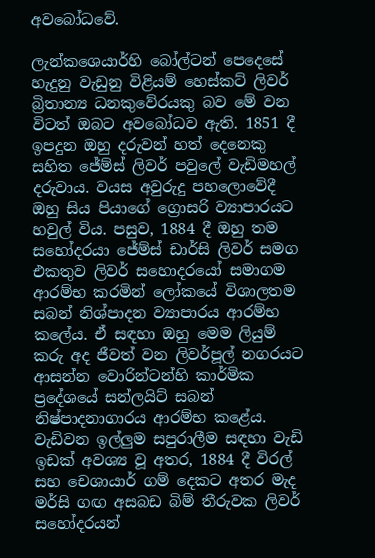අවබෝධවේ.

ලැන්කශෙයාර්හි බෝල්ටන් පෙදෙසේ හැදුනු වැඩුනු විළියම් හෙස්කට් ලිවර් බ්‍රිතාන්‍ය ධනකුවේරයකු බව මේ වන විටත් ඔබට අවබෝධව ඇති. 1851 දී ඉපදුන ඔහු දරුවන් හත් දෙනෙකු සහිත ජේම්ස් ලිවර් පවුලේ වැඩිමහල් දරුවාය. වයස අවුරුදු පහලොවේදී ඔහු සිය පියාගේ ග්‍රොසරි ව්‍යාපාරයට හවුල් විය. පසුව, 1884 දී ඔහු තම සහෝදරයා ජේම්ස් ඩාර්සි ලිවර් සමග එකතුව ලිවර් සහොදරයෝ සමාගම ආරම්භ කරමින් ලෝකයේ විශාලතම සබන් නිශ්පාදන ව්‍යාපාරය ආරම්භ කලේය. ඒ සඳහා ඔහු මෙම ලියුම් කරු අද ජීවත් වන ලිවර්පූල් නගරයට ආසන්න වොරින්ටන්හි කාර්මික ප්‍රදේශයේ සන්ලයිට් සබන් නිෂ්පාදනාගාරය ආරම්භ කළේය. වැඩිවන ඉල්ලුම සපුරාලීම සඳහා වැඩි ඉඩක් අවශ්‍ය වූ අතර, 1884 දී විරල් සහ චෙශායාර් ගම් දෙකට අතර මැද මර්සි ගඟ අසබඩ බිම් තීරුවක ලිවර් සහෝදරයන්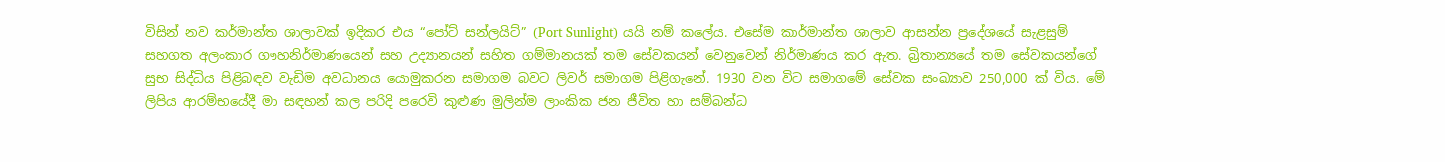විසින් නව කර්මාන්ත ශාලාවක් ඉදිකර එය “පෝට් සන්ලයිට්” (Port Sunlight) යයි නම් කලේය. එසේම කාර්මාන්ත ශාලාව ආසන්න ප්‍රදේශයේ සැළසුම් සහගත අලංකාර ගෟහනිර්මාණයෙන් සහ උද්‍යානයන් සහිත ගම්මානයක් තම සේවකයන් වෙනුවෙන් නිර්මාණය කර ඇත. බ්‍රිතාන්‍යයේ තම සේවකයන්ගේ සුභ සිද්ධිය පිළිබඳව වැඩිම අවධානය යොමුකරන සමාගම බවට ලිවර් සමාගම පිළිගැනේ. 1930 වන විට සමාගමේ සේවක සංඛ්‍යාව 250,000 ක් විය. මේ ලිපිය ආරම්භයේදී මා සඳහන් කල පරිදි පරෙවි කුළුණ මුලින්ම ලාංකික ජන ජීවිත හා සම්බන්ධ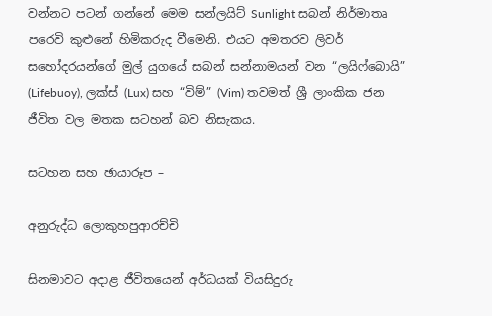වන්නට පටන් ගන්නේ මෙම සන්ලයිට් Sunlight සබන් නිර්මාතෘ පරෙවි කුළුනේ හිමිකරුද වීමෙනි. එයට අමතරව ලිවර් සහෝදරයන්ගේ මුල් යුගයේ සබන් සන්නාමයන් වන “ලයිෆ්බොයි” (Lifebuoy), ලක්ස් (Lux) සහ “විම්” (Vim) තවමත් ශ්‍රී ලාංකික ජන ජීවිත වල මතක සටහන් බව නිසැකය.

සටහන සහ ඡායාරූප –

අනුරුද්ධ ලොකුහපුආරච්චි

සිනමාවට අදාළ ජීවිතයෙන් අර්ධයක් වියසිදුරු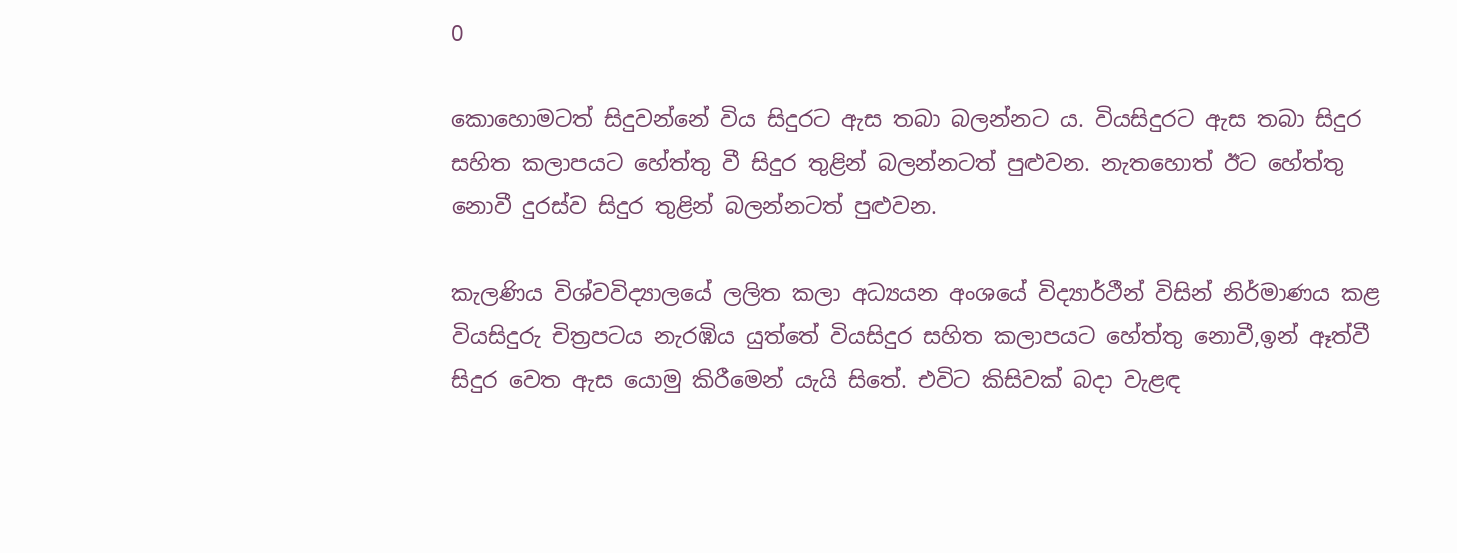0

කොහොමටත් සිදුවන්නේ විය සිදුරට ඇස තබා බලන්නට ය. වියසිදුරට ඇස තබා සිදුර සහිත කලාපයට හේත්තු වී සිදුර තුළින් බලන්නටත් පුළුවන. නැතහොත් ඊට හේත්තු නොවී දුරස්ව සිදුර තුළින් බලන්නටත් පුළුවන.

කැලණිය විශ්වවිද්‍යාලයේ ලලිත කලා අධ්‍යයන අංශයේ විද්‍යාර්ථීන් විසින් නිර්මාණය කළ වියසිදුරු චිත්‍රපටය නැරඹිය යුත්තේ වියසිදුර සහිත කලාපයට හේත්තු නොවී,ඉන් ඈත්වී සිදුර වෙත ඇස යොමු කිරීමෙන් යැයි සිතේ. එවිට කිසිවක් බදා වැළඳ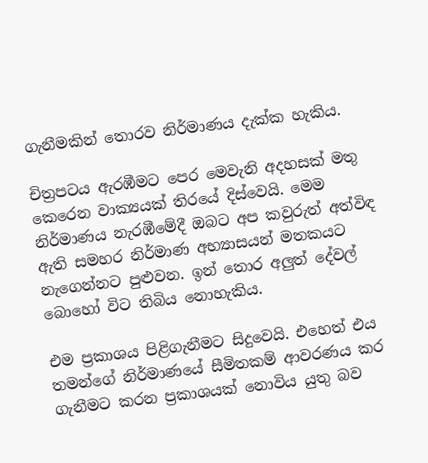ගැනීමකින් තොරව නිර්මාණය දැක්ක හැකිය.

චිත්‍රපටය ඇරඹීමට පෙර මෙවැනි අදහසක් මතු කෙරෙන වාක්‍යයක් තිරයේ දිස්වෙයි. මෙම නිර්මාණය නැරඹීමේදී ඔබට අප කවුරුත් අත්විඳ ඇති සමහර නිර්මාණ අභ්‍යාසයන් මතකයට නැගෙන්නට පුළුවන. ඉන් තොර අලුත් දේවල් බොහෝ විට තිබිය නොහැකිය.

එම ප්‍රකාශය පිළිගැනීමට සිදුවෙයි. එහෙත් එය තමන්ගේ නිර්මාණයේ සීමිතකම් ආවරණය කර ගැනීමට කරන ප්‍රකාශයක් නොවිය යුතු බව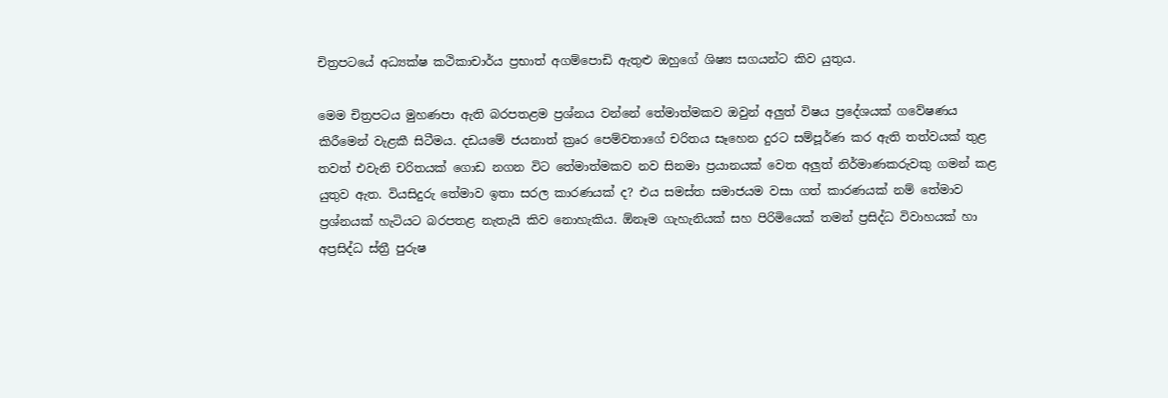චිත්‍රපටයේ අධ්‍යක්ෂ කථිකාචාර්ය ප්‍රභාත් අගම්පොඩි ඇතුළු ඔහුගේ ශිෂ්‍ය සගයන්ට කිව යුතුය.

මෙම චිත්‍රපටය මුහණපා ඇති බරපතළම ප්‍රශ්නය වන්නේ තේමාත්මකව ඔවුන් අලුත් විෂය ප්‍රදේශයක් ගවේෂණය කිරීමෙන් වැළකී සිටීමය. දඩයමේ ජයනාත් ක්‍රෘර පෙම්වතාගේ චරිතය සෑහෙන දුරට සම්පූර්ණ කර ඇති තත්වයක් තුළ තවත් එවැනි චරිතයක් ගොඩ නගන විට තේමාත්මකව නව සිනමා ප්‍රයානයක් වෙත අලුත් නිර්මාණකරුවකු ගමන් කළ යුතුව ඇත. වියසිදුරු තේමාව ඉතා සරල කාරණයක් ද? එය සමස්ත සමාජයම වසා ගත් කාරණයක් නම් තේමාව ප්‍රශ්නයක් හැටියට බරපතළ නැතැයි කිව නොහැකිය. ඕනෑම ගැහැනියක් සහ පිරිමියෙක් තමන් ප්‍රසිද්ධ විවාහයක් හා අප්‍රසිද්ධ ස්ත්‍රී පුරුෂ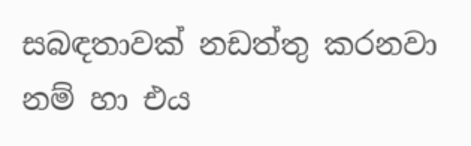සබඳතාවක් නඩත්තු කරනවා නම් හා එය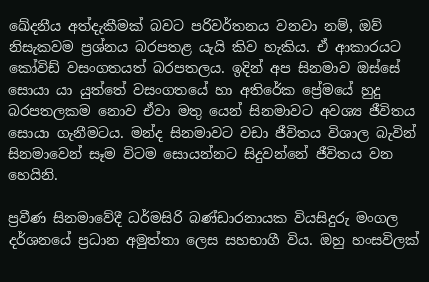ඛේදනීය අත්දැකීමක් බවට පරිවර්තනය වනවා නම්, ඔව් නිසැකවම ප්‍රශ්නය බරපතළ යැයි කිව හැකිය. ඒ ආකාරයට කෝවිඩ් වසංගතයත් බරපතලය. ඉදින් අප සිනමාව ඔස්සේ සොයා යා යුත්තේ වසංගතයේ හා අතිරේක ප්‍රේමයේ හුදු බරපතලකම නොව ඒවා මතු යෙන් සිනමාවට අවශ්‍ය ජීවිතය සොයා ගැනීමටය. මන්ද සිනමාවට වඩා ජීවිතය විශාල බැවින් සිනමාවෙන් සෑම විටම සොයන්නට සිදුවන්නේ ජීවිතය වන හෙයිනි.

ප්‍රවීණ සිනමාවේදී ධර්මසිරි බණ්ඩාරනායක වියසිදුරු මංගල දර්ශනයේ ප්‍රධාන අමුත්තා ලෙස සහභාගී විය. ඔහු හංසවිලක්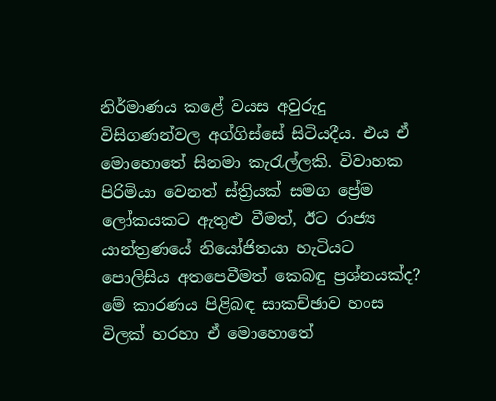නිර්මාණය කළේ වයස අවුරුදු විසිගණන්වල අග්ගිස්සේ සිටියදීය. එය ඒ මොහොතේ සිනමා කැරැල්ලකි. විවාහක පිරිමියා වෙනත් ස්ත්‍රියක් සමග ප්‍රේම ලෝකයකට ඇතුළු වීමත්, ඊට රාජ්‍ය යාන්ත්‍රණයේ නියෝජිතයා හැටියට පොලිසිය අතපෙවීමත් කෙබඳු ප්‍රශ්නයක්ද? මේ කාරණය පිළිබඳ සාකච්ඡාව හංස විලක් හරහා ඒ මොහොතේ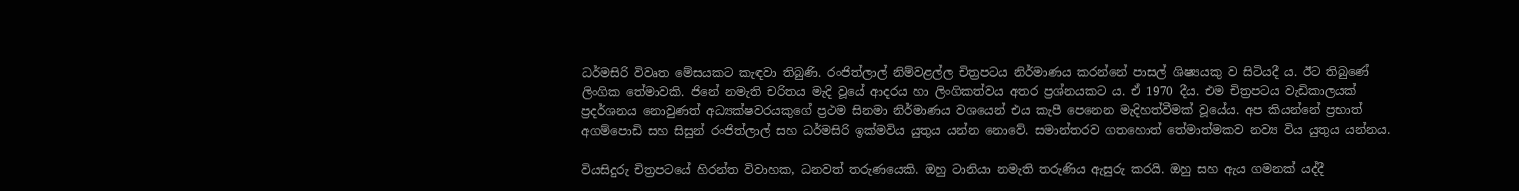ධර්මසිරි විවෘත මේසයකට කැඳවා තිබුණි. රංජිත්ලාල් නිම්වළල්ල චිත්‍රපටය නිර්මාණය කරන්නේ පාසල් ශිෂ්‍යයකු ව සිටියදී ය. ඊට තිබුණේ ලිංගික තේමාවකි. ජිනේ නමැති චරිතය මැදි වූයේ ආදරය හා ලිංගිකත්වය අතර ප්‍රශ්නයකට ය. ඒ 1970 දීය. එම චිත්‍රපටය වැඩිකාලයක් ප්‍රදර්ශනය නොවුණත් අධ්‍යක්ෂවරයකුගේ ප්‍රථම සිනමා නිර්මාණය වශයෙන් එය කැපී පෙනෙන මැදිහත්වීමක් වූයේය. අප කියන්නේ ප්‍රභාත් අගම්පොඩි සහ සිසුන් රංජිත්ලාල් සහ ධර්මසිරි ඉක්මවිය යුතුය යන්න නොවේ. සමාන්තරව ගතහොත් තේමාත්මකව නව්‍ය විය යුතුය යන්නය.

වියසිදුරු චිත්‍රපටයේ හිරන්ත විවාහක, ධනවත් තරුණයෙකි. ඔහු ටානියා නමැති තරුණිය ඇසුරු කරයි. ඔහු සහ ඇය ගමනක් යද්දී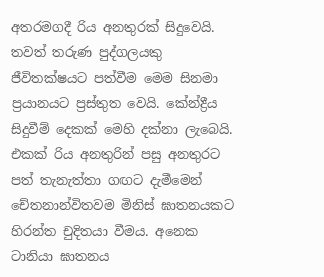අතරමගදී රිය අනතුරක් සිදුවෙයි. තවත් තරුණ පුද්ගලයකු ජීවිතක්ෂයට පත්වීම මෙම සිනමා ප්‍රයානයට ප්‍රස්තුත වෙයි. කේන්ද්‍රීය සිදුවීම් දෙකක් මෙහි දක්නා ලැබෙයි. එකක් රිය අනතුරින් පසු අනතුරට පත් තැනැත්තා ගඟට දැමීමෙන් චේතනාන්විතවම මිනිස් ඝාතනයකට හිරන්ත චුදිතයා වීමය. අනෙක ටානියා ඝාතනය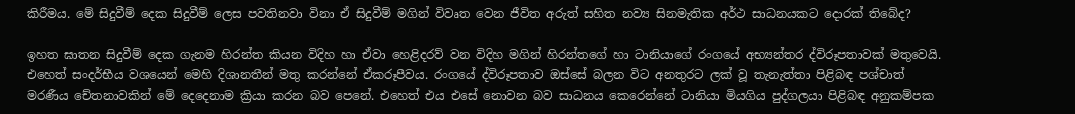කිරීමය. මේ සිදුවීම් දෙක සිදුවීම් ලෙස පවතිනවා විනා ඒ සිදුවීම් මගින් විවෘත වෙන ජීවිත අරුත් සහිත නව්‍ය සිනමැතික අර්ථ සාධනයකට දොරක් තිබේද?

ඉහත ඝාතන සිදුවීම් දෙක ගැනම හිරන්ත කියන විදිහ හා ඒවා හෙළිදරව් වන විදිහ මගින් හිරන්තගේ හා ටානියාගේ රංගයේ අභ්‍යන්තර ද්විරූපතාවක් මතුවෙයි. එහෙත් සංදර්භීය වශයෙන් මෙහි දිශානතීන් මතු කරන්නේ ඒකරූපීවය. රංගයේ ද්විරූපතාව ඔස්සේ බලන විට අනතුරට ලක් වූ තැනැත්තා පිළිබඳ පශ්චාත් මරණීය චේතනාවකින් මේ දෙදෙනාම ක්‍රියා කරන බව පෙනේ. එහෙත් එය එසේ නොවන බව සාධනය කෙරෙන්නේ ටානියා මියගිය පුද්ගලයා පිළිබඳ අනුකම්පක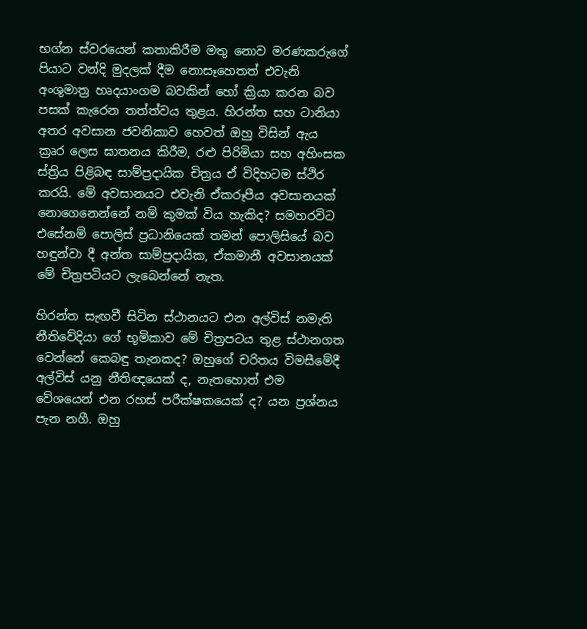භග්න ස්වරයෙන් කතාකිරීම මතු නොව මරණකරුගේ පියාට වන්දි මුදලක් දීම නොසෑහෙතත් එවැනි අංශුමාත්‍ර හෘදයාංගම බවකින් හෝ ක්‍රියා කරන බව පසක් කැරෙන තත්ත්වය තුළය. හිරන්ත සහ ටානියා අතර අවසාන ජවනිකාව හෙවත් ඔහු විසින් ඇය ක්‍රෘර ලෙස ඝාතනය කිරීම, රළු පිරිමියා සහ අහිංසක ස්ත්‍රිය පිළිබඳ සාම්ප්‍රදායික චිත්‍රය ඒ විදිහටම ස්ථිර කරයි. මේ අවසානයට එවැනි ඒකරූපීය අවසානයක් නොගෙනෙන්නේ නම් කුමක් විය හැකිද? සමහරවිට එසේනම් පොලිස් ප්‍රධානියෙක් තමන් පොලිසියේ බව හඳුන්වා දී අන්ත සාම්ප්‍රදායික, ඒකමානී අවසානයක් මේ චිත්‍රපටියට ලැබෙන්නේ නැත.

හිරන්ත සැඟවී සිටින ස්ථානයට එන අල්විස් නමැති නීතිවේදියා ගේ භූමිකාව මේ චිත්‍රපටය තුළ ස්ථානගත වෙන්නේ කෙබඳු තැනකද? ඔහුගේ චරිතය විමසීමේදී අල්විස් යනු නීතිඥයෙක් ද, නැතහොත් එම වේශයෙන් එන රහස් පරීක්ෂකයෙක් ද? යන ප්‍රශ්නය පැන නගී. ඔහු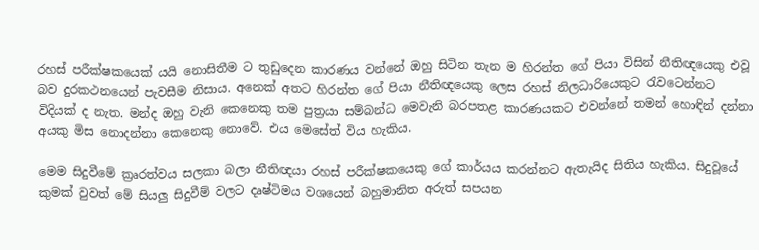රහස් පරීක්ෂකයෙක් යයි නොසිතීම ට තුඩුදෙන කාරණය වන්නේ ඔහු සිටින තැන ම හිරන්ත ගේ පියා විසින් නීතිඥයෙකු එවූ බව දුරකථනයෙන් පැවසීම නිසාය. අනෙක් අතට හිරන්ත ගේ පියා නීතිඥයෙකු ලෙස රහස් නිලධාරියෙකුට රැවටෙන්නට විදියක් ද නැත. මන්ද ඔහු වැනි කෙනෙකු තම පුත්‍රයා සම්බන්ධ මෙවැනි බරපතළ කාරණයකට එවන්නේ තමන් හොඳින් දන්නා අයකු මිස නොදන්නා කෙනෙකු නොවේ. එය මෙසේත් විය හැකිය.

මෙම සිදුවීමේ ක්‍රෘරත්වය සලකා බලා නීතිඥයා රහස් පරීක්ෂකයෙකු ගේ කාර්යය කරන්නට ඇතැයිද සිතිය හැකිය. සිදුවූයේ කුමක් වුවත් මේ සියලු සිදුවීම් වලට දෘෂ්ටිමය වශයෙන් බහුමානිත අරුත් සපයන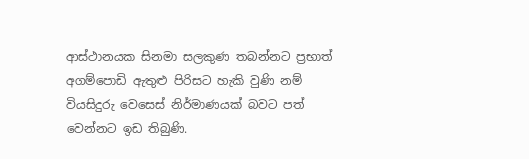ආස්ථානයක සිනමා සලකුණ තබන්නට ප්‍රභාත් අගම්පොඩි ඇතුළු පිරිසට හැකි වුණි නම් වියසිදුරු වෙසෙස් නිර්මාණයක් බවට පත් වෙන්නට ඉඩ තිබුණි.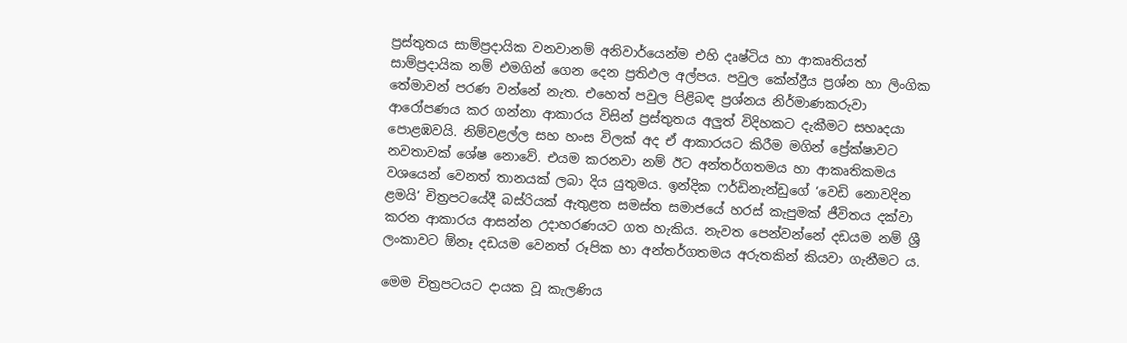ප්‍රස්තුතය සාම්ප්‍රදායික වනවානම් අනිවාර්යෙන්ම එහි දෘෂ්ටිය හා ආකෘතියත් සාම්ප්‍රදායික නම් එමගින් ගෙන දෙන ප්‍රතිඵල අල්පය. පවුල කේන්ද්‍රීය ප්‍රශ්න හා ලිංගික තේමාවන් පරණ වන්නේ නැත. එහෙත් පවුල පිළිබඳ ප්‍රශ්නය නිර්මාණකරුවා ආරෝපණය කර ගන්නා ආකාරය විසින් ප්‍රස්තුතය අලුත් විදිහකට දැකීමට සහෘදයා පොළඹවයි. නිම්වළල්ල සහ හංස විලක් අද ඒ ආකාරයට කිරීම මගින් ප්‍රේක්ෂාවට නවතාවක් ශේෂ නොවේ. එයම කරනවා නම් ඊට අන්තර්ගතමය හා ආකෘතිකමය වශයෙන් වෙනත් තානයක් ලබා දිය යුතුමය. ඉන්දික ෆර්ඩිනැන්ඩුගේ ‘වෙඩි නොවදින ළමයි’ චිත්‍රපටයේදී බස්රියක් ඇතුළත සමස්ත සමාජයේ හරස් කැපුමක් ජීවිතය දක්වා කරන ආකාරය ආසන්න උදාහරණයට ගත හැකිය. නැවත පෙන්වන්නේ දඩයම නම් ශ්‍රී ලංකාවට ඕනෑ දඩයම වෙනත් රූපික හා අන්තර්ගතමය අරුතකින් කියවා ගැනීමට ය.

මෙම චිත්‍රපටයට දායක වූ කැලණිය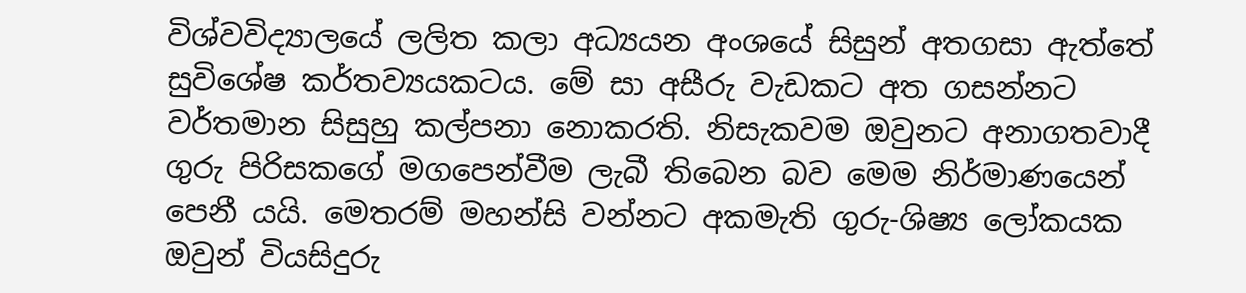විශ්වවිද්‍යාලයේ ලලිත කලා අධ්‍යයන අංශයේ සිසුන් අතගසා ඇත්තේ සුවිශේෂ කර්තව්‍යයකටය. මේ සා අසීරු වැඩකට අත ගසන්නට වර්තමාන සිසුහු කල්පනා නොකරති. නිසැකවම ඔවුනට අනාගතවාදී ගුරු පිරිසකගේ මගපෙන්වීම ලැබී තිබෙන බව මෙම නිර්මාණයෙන් පෙනී යයි. මෙතරම් මහන්සි වන්නට අකමැති ගුරු-ශිෂ්‍ය ලෝකයක ඔවුන් වියසිදුරු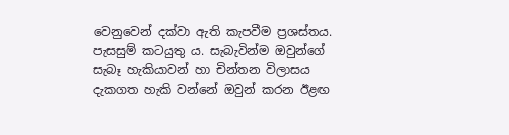වෙනුවෙන් දක්වා ඇති කැපවීම ප්‍රශස්තය. පැසසුම් කටයුතු ය. සැබැවින්ම ඔවුන්ගේ සැබෑ හැකියාවන් හා චින්තන විලාසය දැකගත හැකි වන්නේ ඔවුන් කරන ඊළඟ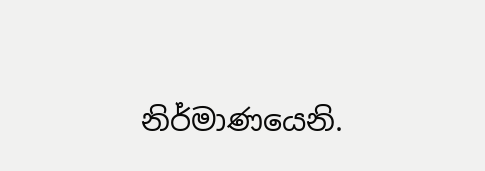නිර්මාණයෙනි.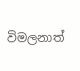විමලනාත්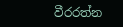වීරරත්න